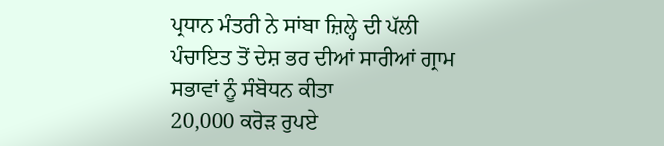ਪ੍ਰਧਾਨ ਮੰਤਰੀ ਨੇ ਸਾਂਬਾ ਜ਼ਿਲ੍ਹੇ ਦੀ ਪੱਲੀ ਪੰਚਾਇਤ ਤੋਂ ਦੇਸ਼ ਭਰ ਦੀਆਂ ਸਾਰੀਆਂ ਗ੍ਰਾਮ ਸਭਾਵਾਂ ਨੂੰ ਸੰਬੋਧਨ ਕੀਤਾ
20,000 ਕਰੋੜ ਰੁਪਏ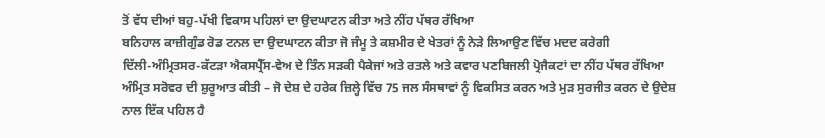ਤੋਂ ਵੱਧ ਦੀਆਂ ਬਹੁ-ਪੱਖੀ ਵਿਕਾਸ ਪਹਿਲਾਂ ਦਾ ਉਦਘਾਟਨ ਕੀਤਾ ਅਤੇ ਨੀਂਹ ਪੱਥਰ ਰੱਖਿਆ
ਬਨਿਹਾਲ ਕਾਜ਼ੀਗੁੰਡ ਰੋਡ ਟਨਲ ਦਾ ਉਦਘਾਟਨ ਕੀਤਾ ਜੋ ਜੰਮੂ ਤੇ ਕਸ਼ਮੀਰ ਦੇ ਖੇਤਰਾਂ ਨੂੰ ਨੇੜੇ ਲਿਆਉਣ ਵਿੱਚ ਮਦਦ ਕਰੇਗੀ
ਦਿੱਲੀ-ਅੰਮ੍ਰਿਤਸਰ-ਕੱਟੜਾ ਐਕਸਪ੍ਰੈੱਸ-ਵੇਅ ਦੇ ਤਿੰਨ ਸੜਕੀ ਪੈਕੇਜਾਂ ਅਤੇ ਰਤਲੇ ਅਤੇ ਕਵਾਰ ਪਣਬਿਜਲੀ ਪ੍ਰੋਜੈਕਟਾਂ ਦਾ ਨੀਂਹ ਪੱਥਰ ਰੱਖਿਆ
ਅੰਮ੍ਰਿਤ ਸਰੋਵਰ ਦੀ ਸ਼ੁਰੂਆਤ ਕੀਤੀ – ਜੋ ਦੇਸ਼ ਦੇ ਹਰੇਕ ਜ਼ਿਲ੍ਹੇ ਵਿੱਚ 75 ਜਲ ਸੰਸਥਾਵਾਂ ਨੂੰ ਵਿਕਸਿਤ ਕਰਨ ਅਤੇ ਮੁੜ ਸੁਰਜੀਤ ਕਰਨ ਦੇ ਉਦੇਸ਼ ਨਾਲ ਇੱਕ ਪਹਿਲ ਹੈ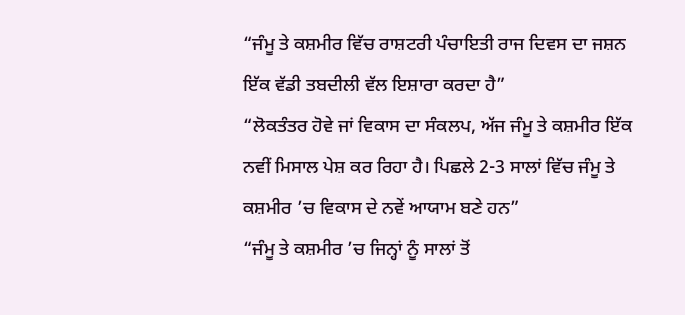“ਜੰਮੂ ਤੇ ਕਸ਼ਮੀਰ ਵਿੱਚ ਰਾਸ਼ਟਰੀ ਪੰਚਾਇਤੀ ਰਾਜ ਦਿਵਸ ਦਾ ਜਸ਼ਨ ਇੱਕ ਵੱਡੀ ਤਬਦੀਲੀ ਵੱਲ ਇਸ਼ਾਰਾ ਕਰਦਾ ਹੈ”
“ਲੋਕਤੰਤਰ ਹੋਵੇ ਜਾਂ ਵਿਕਾਸ ਦਾ ਸੰਕਲਪ, ਅੱਜ ਜੰਮੂ ਤੇ ਕਸ਼ਮੀਰ ਇੱਕ ਨਵੀਂ ਮਿਸਾਲ ਪੇਸ਼ ਕਰ ਰਿਹਾ ਹੈ। ਪਿਛਲੇ 2-3 ਸਾਲਾਂ ਵਿੱਚ ਜੰਮੂ ਤੇ ਕਸ਼ਮੀਰ ’ਚ ਵਿਕਾਸ ਦੇ ਨਵੇਂ ਆਯਾਮ ਬਣੇ ਹਨ”
“ਜੰਮੂ ਤੇ ਕਸ਼ਮੀਰ ’ਚ ਜਿਨ੍ਹਾਂ ਨੂੰ ਸਾਲਾਂ ਤੋਂ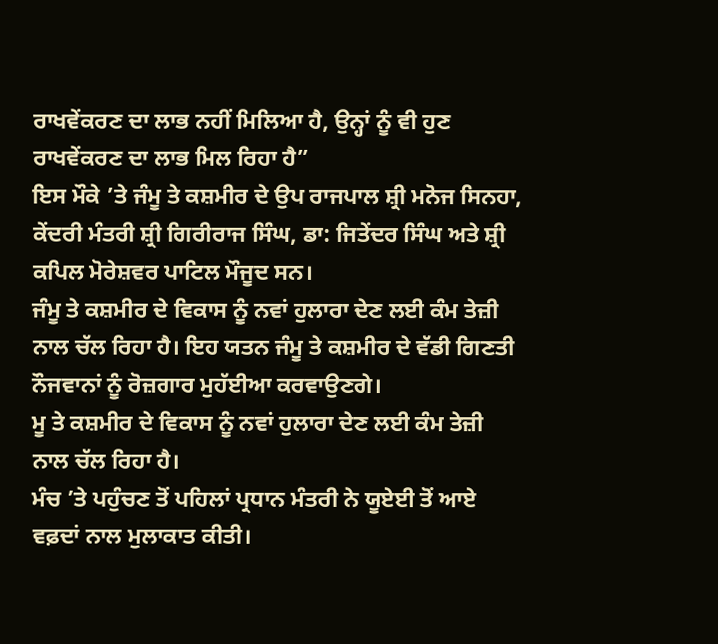ਰਾਖਵੇਂਕਰਣ ਦਾ ਲਾਭ ਨਹੀਂ ਮਿਲਿਆ ਹੈ, ਉਨ੍ਹਾਂ ਨੂੰ ਵੀ ਹੁਣ ਰਾਖਵੇਂਕਰਣ ਦਾ ਲਾਭ ਮਿਲ ਰਿਹਾ ਹੈ”
ਇਸ ਮੌਕੇ ’ਤੇ ਜੰਮੂ ਤੇ ਕਸ਼ਮੀਰ ਦੇ ਉਪ ਰਾਜਪਾਲ ਸ਼੍ਰੀ ਮਨੋਜ ਸਿਨਹਾ, ਕੇਂਦਰੀ ਮੰਤਰੀ ਸ਼੍ਰੀ ਗਿਰੀਰਾਜ ਸਿੰਘ, ਡਾ: ਜਿਤੇਂਦਰ ਸਿੰਘ ਅਤੇ ਸ਼੍ਰੀ ਕਪਿਲ ਮੋਰੇਸ਼ਵਰ ਪਾਟਿਲ ਮੌਜੂਦ ਸਨ।
ਜੰਮੂ ਤੇ ਕਸ਼ਮੀਰ ਦੇ ਵਿਕਾਸ ਨੂੰ ਨਵਾਂ ਹੁਲਾਰਾ ਦੇਣ ਲਈ ਕੰਮ ਤੇਜ਼ੀ ਨਾਲ ਚੱਲ ਰਿਹਾ ਹੈ। ਇਹ ਯਤਨ ਜੰਮੂ ਤੇ ਕਸ਼ਮੀਰ ਦੇ ਵੱਡੀ ਗਿਣਤੀ ਨੌਜਵਾਨਾਂ ਨੂੰ ਰੋਜ਼ਗਾਰ ਮੁਹੱਈਆ ਕਰਵਾਉਣਗੇ।
ਮੂ ਤੇ ਕਸ਼ਮੀਰ ਦੇ ਵਿਕਾਸ ਨੂੰ ਨਵਾਂ ਹੁਲਾਰਾ ਦੇਣ ਲਈ ਕੰਮ ਤੇਜ਼ੀ ਨਾਲ ਚੱਲ ਰਿਹਾ ਹੈ।
ਮੰਚ ’ਤੇ ਪਹੁੰਚਣ ਤੋਂ ਪਹਿਲਾਂ ਪ੍ਰਧਾਨ ਮੰਤਰੀ ਨੇ ਯੂਏਈ ਤੋਂ ਆਏ ਵਫ਼ਦਾਂ ਨਾਲ ਮੁਲਾਕਾਤ ਕੀਤੀ।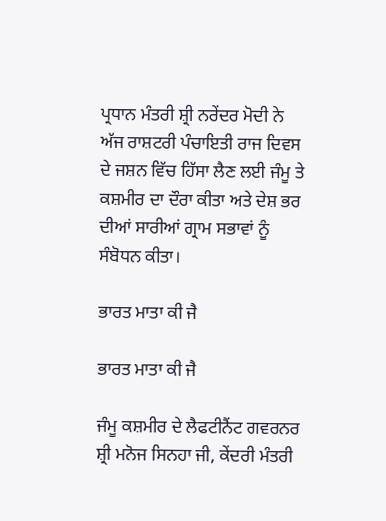ਪ੍ਰਧਾਨ ਮੰਤਰੀ ਸ਼੍ਰੀ ਨਰੇਂਦਰ ਮੋਦੀ ਨੇ ਅੱਜ ਰਾਸ਼ਟਰੀ ਪੰਚਾਇਤੀ ਰਾਜ ਦਿਵਸ ਦੇ ਜਸ਼ਨ ਵਿੱਚ ਹਿੱਸਾ ਲੈਣ ਲਈ ਜੰਮੂ ਤੇ ਕਸ਼ਮੀਰ ਦਾ ਦੌਰਾ ਕੀਤਾ ਅਤੇ ਦੇਸ਼ ਭਰ ਦੀਆਂ ਸਾਰੀਆਂ ਗ੍ਰਾਮ ਸਭਾਵਾਂ ਨੂੰ ਸੰਬੋਧਨ ਕੀਤਾ।

ਭਾਰਤ ਮਾਤਾ ਕੀ ਜੈ

ਭਾਰਤ ਮਾਤਾ ਕੀ ਜੈ

ਜੰਮੂ ਕਸ਼ਮੀਰ ਦੇ ਲੈਫਟੀਨੈਂਟ ਗਵਰਨਰ ਸ਼੍ਰੀ ਮਨੋਜ ਸਿਨਹਾ ਜੀ, ਕੇਂਦਰੀ ਮੰਤਰੀ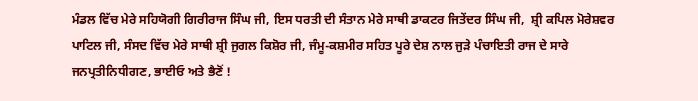ਮੰਡਲ ਵਿੱਚ ਮੇਰੇ ਸਹਿਯੋਗੀ ਗਿਰੀਰਾਜ ਸਿੰਘ ਜੀ, ਇਸ ਧਰਤੀ ਦੀ ਸੰਤਾਨ ਮੇਰੇ ਸਾਥੀ ਡਾਕਟਰ ਜਿਤੇਂਦਰ ਸਿੰਘ ਜੀ,  ਸ਼੍ਰੀ ਕਪਿਲ ਮੋਰੇਸ਼ਵਰ ਪਾਟਿਲ ਜੀ, ਸੰਸਦ ਵਿੱਚ ਮੇਰੇ ਸਾਥੀ ਸ਼੍ਰੀ ਜੁਗਲ ਕਿਸ਼ੋਰ ਜੀ, ਜੰਮੂ-ਕਸ਼ਮੀਰ ਸਹਿਤ ਪੂਰੇ ਦੇਸ਼ ਨਾਲ ਜੁੜੇ ਪੰਚਾਇਤੀ ਰਾਜ ਦੇ ਸਾਰੇ ਜਨਪ੍ਰਤੀਨਿਧੀਗਣ, ਭਾਈਓ ਅਤੇ ਭੈਣੋਂ !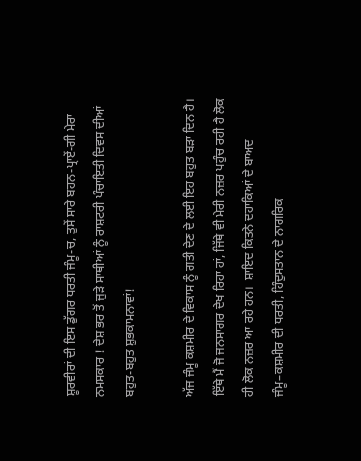ਸ਼ੂਰਵੀਰਾਂ ਦੀ ਇਸ ਡੁੱਗਰ ਧਰਤੀ ਜੰਮੂ-ਚ, ਤੁਸੇਂ ਸਾਰੇ ਬਹਨ-ਪ੍ਰਾਏਂ-ਗੀ ਮੇਰਾ ਨਮਸਕਾਰ ! ਦੇਸ਼ ਭਰ ਤੋਂ ਜੁੜੇ ਸਾਥੀਆਂ ਨੂੰ ਰਾਸ਼ਟਰੀ ਪੰਚਾਇਤੀ ਦਿਵਸ ਦੀਆਂ ਬਹੁਤ-ਬਹੁਤ ਸ਼ੁਭਕਾਮਨਾਵਾਂ!

ਅੱਜ ਜੰਮੂ ਕਸ਼ਮੀਰ ਦੇ ਵਿਕਾਸ ਨੂੰ ਗਤੀ ਦੇਣ ਦੇ ਲਈ ਇਹ ਬਹੁਤ ਬੜਾ ਦਿਨ ਹੈ। ਇੱਥੇ ਮੈਂ ਜੋ ਜਨਸਾਗਰ ਦੇਖ ਰਿਹਾ ਹਾਂ, ਜਿੱਥੇ ਵੀ ਮੇਰੀ ਨਜ਼ਰ ਪਹੁੰਚ ਰਹੀ ਹੈ ਲੋਕ ਹੀ ਲੋਕ ਨਜ਼ਰ ਆ ਰਹੇ ਹਨ।  ਸ਼ਾਇਦ ਕਿਤਨੇ ਦਹਾਕਿਆਂ ਦੇ ਬਾਅਦ ਜੰਮੂ–ਕਸ਼ਮੀਰ ਦੀ ਧਰਤੀ, ਹਿੰਦੁਸਤਾਨ ਦੇ ਨਾਗਰਿਕ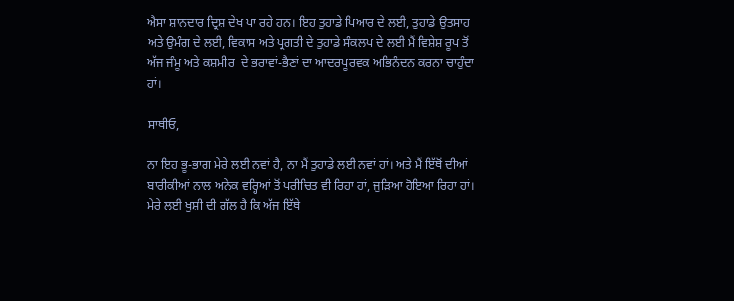ਐਸਾ ਸ਼ਾਨਦਾਰ ਦ੍ਰਿਸ਼ ਦੇਖ ਪਾ ਰਹੇ ਹਨ। ਇਹ ਤੁਹਾਡੇ ਪਿਆਰ ਦੇ ਲਈ, ਤੁਹਾਡੇ ਉਤਸਾਹ ਅਤੇ ਉਮੰਗ ਦੇ ਲਈ, ਵਿਕਾਸ ਅਤੇ ਪ੍ਰਗਤੀ ਦੇ ਤੁਹਾਡੇ ਸੰਕਲਪ ਦੇ ਲਈ ਮੈਂ ਵਿਸ਼ੇਸ਼ ਰੂਪ ਤੋਂ ਅੱਜ ਜੰਮੂ ਅਤੇ ਕਸ਼ਮੀਰ  ਦੇ ਭਰਾਵਾਂ-ਭੈਣਾਂ ਦਾ ਆਦਰਪੂਰਵਕ ਅਭਿਨੰਦਨ ਕਰਨਾ ਚਾਹੁੰਦਾ ਹਾਂ।

ਸਾਥੀਓ,

ਨਾ ਇਹ ਭੂ-ਭਾਗ ਮੇਰੇ ਲਈ ਨਵਾਂ ਹੈ, ਨਾ ਮੈਂ ਤੁਹਾਡੇ ਲਈ ਨਵਾਂ ਹਾਂ। ਅਤੇ ਮੈਂ ਇੱਥੋਂ ਦੀਆਂ ਬਾਰੀਕੀਆਂ ਨਾਲ ਅਨੇਕ ਵਰ੍ਹਿਆਂ ਤੋਂ ਪਰੀਚਿਤ ਵੀ ਰਿਹਾ ਹਾਂ, ਜੁੜਿਆ ਹੋਇਆ ਰਿਹਾ ਹਾਂ। ਮੇਰੇ ਲਈ ਖੁਸ਼ੀ ਦੀ ਗੱਲ ਹੈ ਕਿ ਅੱਜ ਇੱਥੇ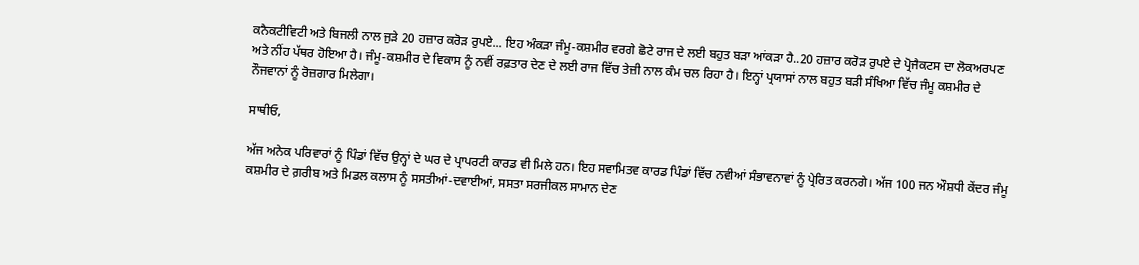ਕਨੈਕਟੀਵਿਟੀ ਅਤੇ ਬਿਜਲੀ ਨਾਲ ਜੁੜੇ 20 ਹਜ਼ਾਰ ਕਰੋੜ ਰੁਪਏ... ਇਹ ਅੰਕੜਾ ਜੰਮੂ-ਕਸ਼ਮੀਰ ਵਰਗੇ ਛੋਟੇ ਰਾਜ ਦੇ ਲਈ ਬਹੁਤ ਬੜਾ ਆਂਕੜਾ ਹੈ..20 ਹਜ਼ਾਰ ਕਰੋੜ ਰੁਪਏ ਦੇ ਪ੍ਰੋਜੈਕਟਸ ਦਾ ਲੋਕਅਰਪਣ ਅਤੇ ਨੀਂਹ ਪੱਥਰ ਹੋਇਆ ਹੈ। ਜੰਮੂ-ਕਸ਼ਮੀਰ ਦੇ ਵਿਕਾਸ ਨੂੰ ਨਵੀਂ ਰਫ਼ਤਾਰ ਦੇਣ ਦੇ ਲਈ ਰਾਜ ਵਿੱਚ ਤੇਜ਼ੀ ਨਾਲ ਕੰਮ ਚਲ ਰਿਹਾ ਹੈ। ਇਨ੍ਹਾਂ ਪ੍ਰਯਾਸਾਂ ਨਾਲ ਬਹੁਤ ਬੜੀ ਸੰਖਿਆ ਵਿੱਚ ਜੰਮੂ ਕਸ਼ਮੀਰ ਦੇ ਨੌਜਵਾਨਾਂ ਨੂੰ ਰੋਜ਼ਗਾਰ ਮਿਲੇਗਾ।

ਸਾਥੀਓ,

ਅੱਜ ਅਨੇਕ ਪਰਿਵਾਰਾਂ ਨੂੰ ਪਿੰਡਾਂ ਵਿੱਚ ਉਨ੍ਹਾਂ ਦੇ ਘਰ ਦੇ ਪ੍ਰਾਪਰਟੀ ਕਾਰਡ ਵੀ ਮਿਲੇ ਹਨ। ਇਹ ਸਵਾਮਿਤਵ ਕਾਰਡ ਪਿੰਡਾਂ ਵਿੱਚ ਨਵੀਆਂ ਸੰਭਾਵਨਾਵਾਂ ਨੂੰ ਪ੍ਰੇਰਿਤ ਕਰਨਗੇ। ਅੱਜ 100 ਜਨ ਔਸ਼ਧੀ ਕੇਂਦਰ ਜੰਮੂ ਕਸ਼ਮੀਰ ਦੇ ਗ਼ਰੀਬ ਅਤੇ ਮਿਡਲ ਕਲਾਸ ਨੂੰ ਸਸਤੀਆਂ-ਦਵਾਈਆਂ, ਸਸਤਾ ਸਰਜੀਕਲ ਸਾਮਾਨ ਦੇਣ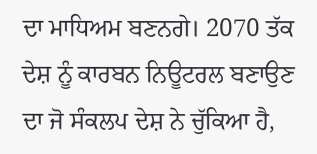ਦਾ ਮਾਧਿਅਮ ਬਣਨਗੇ। 2070 ਤੱਕ ਦੇਸ਼ ਨੂੰ ਕਾਰਬਨ ਨਿਊਟਰਲ ਬਣਾਉਣ ਦਾ ਜੋ ਸੰਕਲਪ ਦੇਸ਼ ਨੇ ਚੁੱਕਿਆ ਹੈ,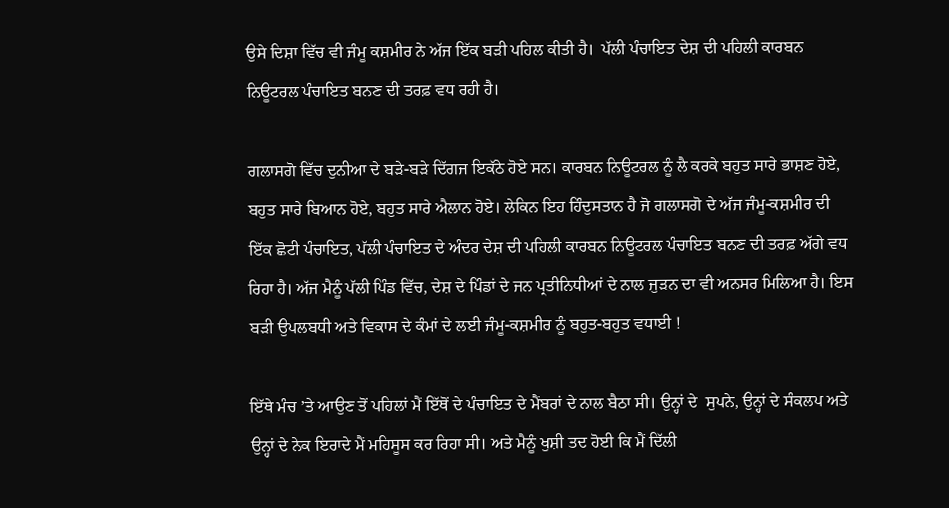ਉਸੇ ਦਿਸ਼ਾ ਵਿੱਚ ਵੀ ਜੰਮੂ ਕਸ਼ਮੀਰ ਨੇ ਅੱਜ ਇੱਕ ਬੜੀ ਪਹਿਲ ਕੀਤੀ ਹੈ।  ਪੱਲੀ ਪੰਚਾਇਤ ਦੇਸ਼ ਦੀ ਪਹਿਲੀ ਕਾਰਬਨ ਨਿਊਟਰਲ ਪੰਚਾਇਤ ਬਨਣ ਦੀ ਤਰਫ਼ ਵਧ ਰਹੀ ਹੈ।

ਗਲਾਸਗੋ ਵਿੱਚ ਦੁਨੀਆ ਦੇ ਬੜੇ-ਬੜੇ ਦਿੱਗਜ ਇਕੱਠੇ ਹੋਏ ਸਨ। ਕਾਰਬਨ ਨਿਊਟਰਲ ਨੂੰ ਲੈ ਕਰਕੇ ਬਹੁਤ ਸਾਰੇ ਭਾਸ਼ਣ ਹੋਏ, ਬਹੁਤ ਸਾਰੇ ਬਿਆਨ ਹੋਏ, ਬਹੁਤ ਸਾਰੇ ਐਲਾਨ ਹੋਏ। ਲੇਕਿਨ ਇਹ ਹਿੰਦੁਸਤਾਨ ਹੈ ਜੋ ਗਲਾਸਗੋ ਦੇ ਅੱਜ ਜੰਮੂ-ਕਸ਼ਮੀਰ ਦੀ ਇੱਕ ਛੋਟੀ ਪੰਚਾਇਤ, ਪੱਲੀ ਪੰਚਾਇਤ ਦੇ ਅੰਦਰ ਦੇਸ਼ ਦੀ ਪਹਿਲੀ ਕਾਰਬਨ ਨਿਊਟਰਲ ਪੰਚਾਇਤ ਬਨਣ ਦੀ ਤਰਫ਼ ਅੱਗੇ ਵਧ ਰਿਹਾ ਹੈ। ਅੱਜ ਮੈਨੂੰ ਪੱਲੀ ਪਿੰਡ ਵਿੱਚ, ਦੇਸ਼ ਦੇ ਪਿੰਡਾਂ ਦੇ ਜਨ ਪ੍ਰਤੀਨਿਧੀਆਂ ਦੇ ਨਾਲ ਜੁੜਨ ਦਾ ਵੀ ਅਨਸਰ ਮਿਲਿਆ ਹੈ। ਇਸ ਬੜੀ ਉਪਲਬਧੀ ਅਤੇ ਵਿਕਾਸ ਦੇ ਕੰਮਾਂ ਦੇ ਲਈ ਜੰਮੂ-ਕਸ਼ਮੀਰ ਨੂੰ ਬਹੁਤ-ਬਹੁਤ ਵਧਾਈ !

ਇੱਥੇ ਮੰਚ ’ਤੇ ਆਉਣ ਤੋਂ ਪਹਿਲਾਂ ਮੈਂ ਇੱਥੋਂ ਦੇ ਪੰਚਾਇਤ ਦੇ ਮੈਂਬਰਾਂ ਦੇ ਨਾਲ ਬੈਠਾ ਸੀ। ਉਨ੍ਹਾਂ ਦੇ  ਸੁਪਨੇ, ਉਨ੍ਹਾਂ ਦੇ ਸੰਕਲਪ ਅਤੇ ਉਨ੍ਹਾਂ ਦੇ ਨੇਕ ਇਰਾਦੇ ਮੈਂ ਮਹਿਸੂਸ ਕਰ ਰਿਹਾ ਸੀ। ਅਤੇ ਮੈਨੂੰ ਖੁਸ਼ੀ ਤਦ ਹੋਈ ਕਿ ਮੈਂ ਦਿੱਲੀ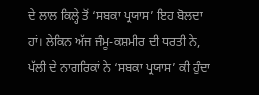ਦੇ ਲਾਲ ਕਿਲ੍ਹੇ ਤੋਂ ‘ਸਬਕਾ ਪ੍ਰਯਾਸ’ ਇਹ ਬੋਲਦਾ ਹਾਂ। ਲੇਕਿਨ ਅੱਜ ਜੰਮੂ-ਕਸ਼ਮੀਰ ਦੀ ਧਰਤੀ ਨੇ, ਪੱਲੀ ਦੇ ਨਾਗਰਿਕਾਂ ਨੇ ‘ਸਬਕਾ ਪ੍ਰਯਾਸ’ ਕੀ ਹੁੰਦਾ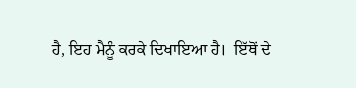ਹੈ, ਇਹ ਮੈਨੂੰ ਕਰਕੇ ਦਿਖਾਇਆ ਹੈ।  ਇੱਥੋਂ ਦੇ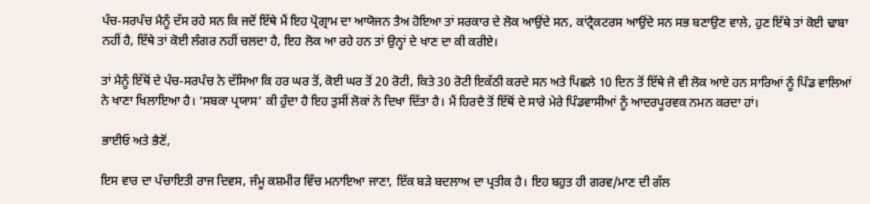ਪੰਚ-ਸਰਪੰਚ ਮੈਨੂੰ ਦੱਸ ਰਹੇ ਸਨ ਕਿ ਜਦੋਂ ਇੱਥੇ ਮੈਂ ਇਹ ਪ੍ਰੋਗ੍ਰਾਮ ਦਾ ਆਯੋਜਨ ਤੈਅ ਹੋਇਆ ਤਾਂ ਸਰਕਾਰ ਦੇ ਲੋਕ ਆਉਂਦੇ ਸਨ, ਕਾਂਟ੍ਰੈਕਟਰਸ ਆਉਂਦੇ ਸਨ ਸਭ ਬਣਾਉਣ ਵਾਲੇ, ਹੁਣ ਇੱਥੇ ਤਾਂ ਕੋਈ ਢਾਬਾ ਨਹੀਂ ਹੈ, ਇੱਥੇ ਤਾਂ ਕੋਈ ਲੰਗਰ ਨਹੀਂ ਚਲਦਾ ਹੈ, ਇਹ ਲੋਕ ਆ ਰਹੇ ਹਨ ਤਾਂ ਉਨ੍ਹਾਂ ਦੇ ਖਾਣ ਦਾ ਕੀ ਕਰੀਏ।

ਤਾਂ ਮੈਨੂੰ ਇੱਥੋਂ ਦੇ ਪੰਚ-ਸਰਪੰਚ ਨੇ ਦੱਸਿਆ ਕਿ ਹਰ ਘਰ ਤੋਂ, ਕੋਈ ਘਰ ਤੋਂ 20 ਰੋਟੀ, ਕਿਤੇ 30 ਰੋਟੀ ਇਕੱਠੀ ਕਰਦੇ ਸਨ ਅਤੇ ਪਿਛਲੇ 10 ਦਿਨ ਤੋਂ ਇੱਥੇ ਜੋ ਵੀ ਲੋਕ ਆਏ ਹਨ ਸਾਰਿਆਂ ਨੂੰ ਪਿੰਡ ਵਾਲਿਆਂ ਨੇ ਖਾਣਾ ਖਿਲਾਇਆ ਹੈ। ‘ਸਬਕਾ ਪ੍ਰਯਾਸ’ ਕੀ ਹੁੰਦਾ ਹੈ ਇਹ ਤੁਸੀਂ ਲੋਕਾਂ ਨੇ ਦਿਖਾ ਦਿੱਤਾ ਹੈ। ਮੈਂ ਹਿਰਦੈ ਤੋਂ ਇੱਥੋਂ ਦੇ ਸਾਰੇ ਮੇਰੇ ਪਿੰਡਵਾਸੀਆਂ ਨੂੰ ਆਦਰਪੂਰਵਕ ਨਮਨ ਕਰਦਾ ਹਾਂ।

ਭਾਈਓ ਅਤੇ ਭੈਣੋਂ,

ਇਸ ਵਾਰ ਦਾ ਪੰਚਾਇਤੀ ਰਾਜ ਦਿਵਸ, ਜੰਮੂ ਕਸ਼ਮੀਰ ਵਿੱਚ ਮਨਾਇਆ ਜਾਣਾ, ਇੱਕ ਬੜੇ ਬਦਲਾਅ ਦਾ ਪ੍ਰਤੀਕ ਹੈ। ਇਹ ਬਹੁਤ ਹੀ ਗਰਵ/ਮਾਣ ਦੀ ਗੱਲ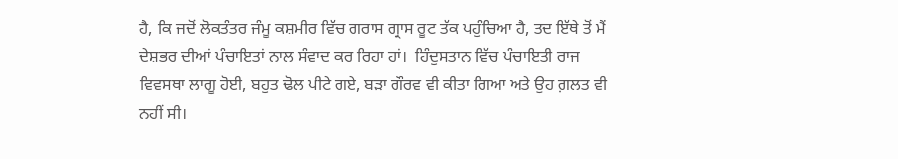ਹੈ, ਕਿ ਜਦੋਂ ਲੋਕਤੰਤਰ ਜੰਮੂ ਕਸ਼ਮੀਰ ਵਿੱਚ ਗਰਾਸ ਗ੍ਰਾਸ ਰੂਟ ਤੱਕ ਪਹੁੰਚਿਆ ਹੈ, ਤਦ ਇੱਥੇ ਤੋਂ ਮੈਂ ਦੇਸ਼ਭਰ ਦੀਆਂ ਪੰਚਾਇਤਾਂ ਨਾਲ ਸੰਵਾਦ ਕਰ ਰਿਹਾ ਹਾਂ।  ਹਿੰਦੁਸਤਾਨ ਵਿੱਚ ਪੰਚਾਇਤੀ ਰਾਜ ਵਿਵਸਥਾ ਲਾਗੂ ਹੋਈ, ਬਹੁਤ ਢੋਲ ਪੀਟੇ ਗਏ, ਬੜਾ ਗੌਰਵ ਵੀ ਕੀਤਾ ਗਿਆ ਅਤੇ ਉਹ ਗ਼ਲਤ ਵੀ ਨਹੀਂ ਸੀ।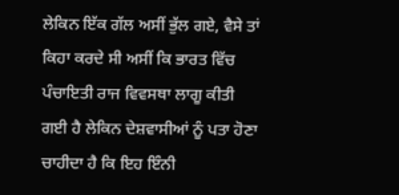ਲੇਕਿਨ ਇੱਕ ਗੱਲ ਅਸੀਂ ਭੁੱਲ ਗਏ, ਵੈਸੇ ਤਾਂ ਕਿਹਾ ਕਰਦੇ ਸੀ ਅਸੀਂ ਕਿ ਭਾਰਤ ਵਿੱਚ ਪੰਚਾਇਤੀ ਰਾਜ ਵਿਵਸਥਾ ਲਾਗੂ ਕੀਤੀ ਗਈ ਹੈ ਲੇਕਿਨ ਦੇਸ਼ਵਾਸੀਆਂ ਨੂੰ ਪਤਾ ਹੋਣਾ ਚਾਹੀਦਾ ਹੈ ਕਿ ਇਹ ਇੰਨੀ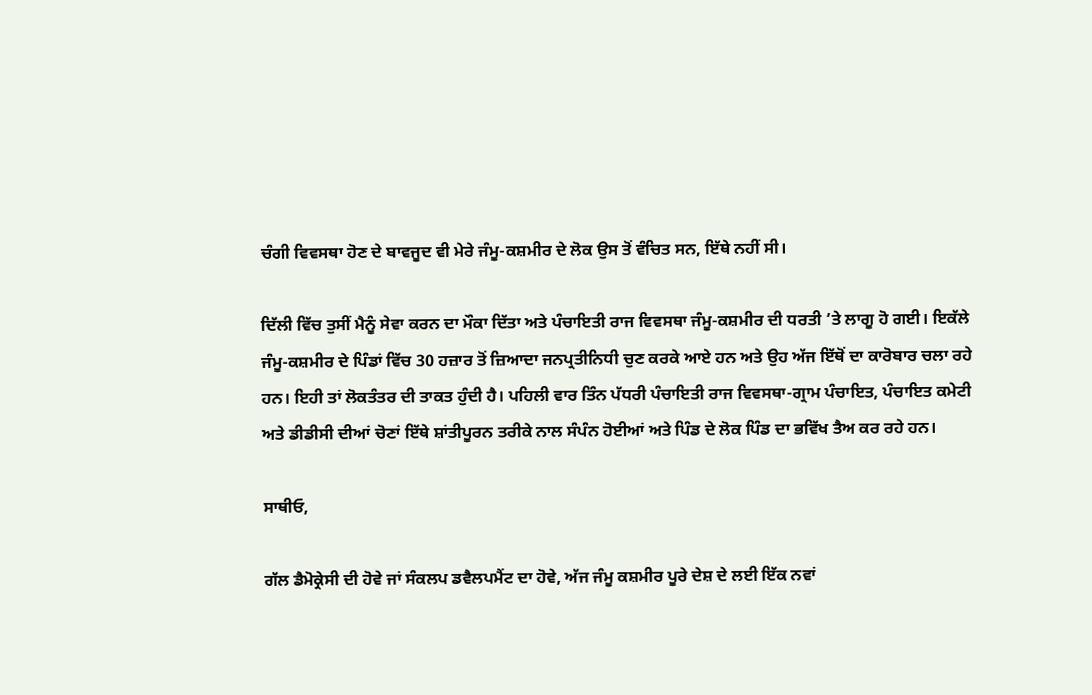ਚੰਗੀ ਵਿਵਸਥਾ ਹੋਣ ਦੇ ਬਾਵਜੂਦ ਵੀ ਮੇਰੇ ਜੰਮੂ-ਕਸ਼ਮੀਰ ਦੇ ਲੋਕ ਉਸ ਤੋਂ ਵੰਚਿਤ ਸਨ, ਇੱਥੇ ਨਹੀਂ ਸੀ।

ਦਿੱਲੀ ਵਿੱਚ ਤੁਸੀਂ ਮੈਨੂੰ ਸੇਵਾ ਕਰਨ ਦਾ ਮੌਕਾ ਦਿੱਤਾ ਅਤੇ ਪੰਚਾਇਤੀ ਰਾਜ ਵਿਵਸਥਾ ਜੰਮੂ-ਕਸ਼ਮੀਰ ਦੀ ਧਰਤੀ ’ਤੇ ਲਾਗੂ ਹੋ ਗਈ। ਇਕੱਲੇ ਜੰਮੂ-ਕਸ਼ਮੀਰ ਦੇ ਪਿੰਡਾਂ ਵਿੱਚ 30 ਹਜ਼ਾਰ ਤੋਂ ਜ਼ਿਆਦਾ ਜਨਪ੍ਰਤੀਨਿਧੀ ਚੁਣ ਕਰਕੇ ਆਏ ਹਨ ਅਤੇ ਉਹ ਅੱਜ ਇੱਥੋਂ ਦਾ ਕਾਰੋਬਾਰ ਚਲਾ ਰਹੇ ਹਨ। ਇਹੀ ਤਾਂ ਲੋਕਤੰਤਰ ਦੀ ਤਾਕਤ ਹੁੰਦੀ ਹੈ। ਪਹਿਲੀ ਵਾਰ ਤਿੰਨ ਪੱਧਰੀ ਪੰਚਾਇਤੀ ਰਾਜ ਵਿਵਸਥਾ-ਗ੍ਰਾਮ ਪੰਚਾਇਤ, ਪੰਚਾਇਤ ਕਮੇਟੀ ਅਤੇ ਡੀਡੀਸੀ ਦੀਆਂ ਚੋਣਾਂ ਇੱਥੇ ਸ਼ਾਂਤੀਪੂਰਨ ਤਰੀਕੇ ਨਾਲ ਸੰਪੰਨ ਹੋਈਆਂ ਅਤੇ ਪਿੰਡ ਦੇ ਲੋਕ ਪਿੰਡ ਦਾ ਭਵਿੱਖ ਤੈਅ ਕਰ ਰਹੇ ਹਨ।

ਸਾਥੀਓ,

ਗੱਲ ਡੈਮੋਕ੍ਰੇਸੀ ਦੀ ਹੋਵੇ ਜਾਂ ਸੰਕਲਪ ਡਵੈਲਪਮੈਂਟ ਦਾ ਹੋਵੇ, ਅੱਜ ਜੰਮੂ ਕਸ਼ਮੀਰ ਪੂਰੇ ਦੇਸ਼ ਦੇ ਲਈ ਇੱਕ ਨਵਾਂ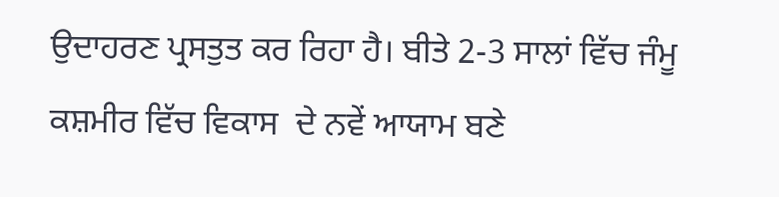ਉਦਾਹਰਣ ਪ੍ਰਸਤੁਤ ਕਰ ਰਿਹਾ ਹੈ। ਬੀਤੇ 2-3 ਸਾਲਾਂ ਵਿੱਚ ਜੰਮੂ ਕਸ਼ਮੀਰ ਵਿੱਚ ਵਿਕਾਸ  ਦੇ ਨਵੇਂ ਆਯਾਮ ਬਣੇ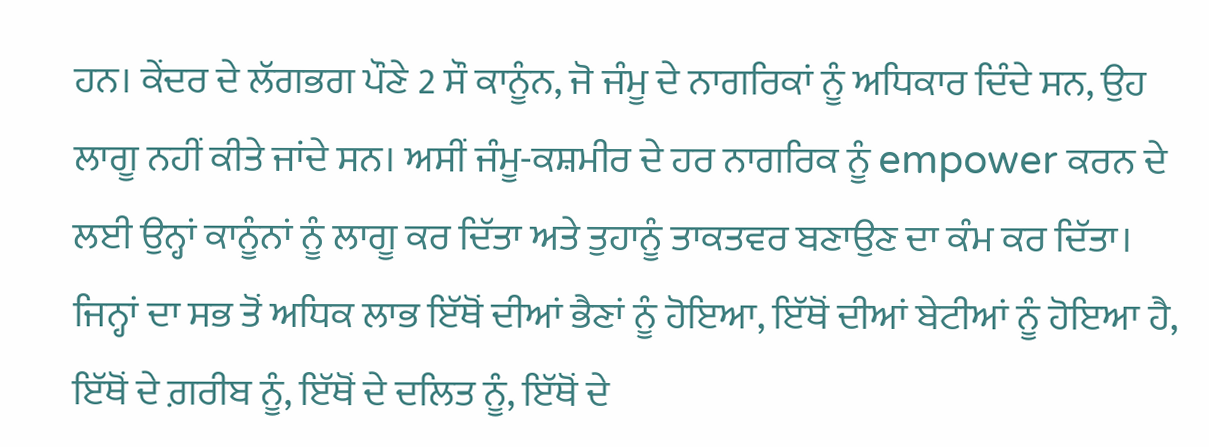ਹਨ। ਕੇਂਦਰ ਦੇ ਲੱਗਭਗ ਪੌਣੇ 2 ਸੌ ਕਾਨੂੰਨ, ਜੋ ਜੰਮੂ ਦੇ ਨਾਗਰਿਕਾਂ ਨੂੰ ਅਧਿਕਾਰ ਦਿੰਦੇ ਸਨ, ਉਹ ਲਾਗੂ ਨਹੀਂ ਕੀਤੇ ਜਾਂਦੇ ਸਨ। ਅਸੀਂ ਜੰਮੂ-ਕਸ਼ਮੀਰ ਦੇ ਹਰ ਨਾਗਰਿਕ ਨੂੰ empower ਕਰਨ ਦੇ ਲਈ ਉਨ੍ਹਾਂ ਕਾਨੂੰਨਾਂ ਨੂੰ ਲਾਗੂ ਕਰ ਦਿੱਤਾ ਅਤੇ ਤੁਹਾਨੂੰ ਤਾਕਤਵਰ ਬਣਾਉਣ ਦਾ ਕੰਮ ਕਰ ਦਿੱਤਾ। ਜਿਨ੍ਹਾਂ ਦਾ ਸਭ ਤੋਂ ਅਧਿਕ ਲਾਭ ਇੱਥੋਂ ਦੀਆਂ ਭੈਣਾਂ ਨੂੰ ਹੋਇਆ, ਇੱਥੋਂ ਦੀਆਂ ਬੇਟੀਆਂ ਨੂੰ ਹੋਇਆ ਹੈ, ਇੱਥੋਂ ਦੇ ਗ਼ਰੀਬ ਨੂੰ, ਇੱਥੋਂ ਦੇ ਦਲਿਤ ਨੂੰ, ਇੱਥੋਂ ਦੇ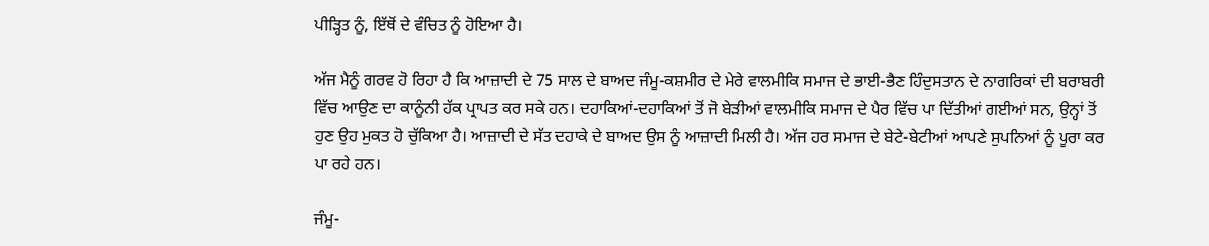ਪੀੜ੍ਹਿਤ ਨੂੰ, ਇੱਥੋਂ ਦੇ ਵੰਚਿਤ ਨੂੰ ਹੋਇਆ ਹੈ।

ਅੱਜ ਮੈਨੂੰ ਗਰਵ ਹੋ ਰਿਹਾ ਹੈ ਕਿ ਆਜ਼ਾਦੀ ਦੇ 75 ਸਾਲ ਦੇ ਬਾਅਦ ਜੰਮੂ-ਕਸ਼ਮੀਰ ਦੇ ਮੇਰੇ ਵਾਲਮੀਕਿ ਸਮਾਜ ਦੇ ਭਾਈ-ਭੈਣ ਹਿੰਦੁਸਤਾਨ ਦੇ ਨਾਗਰਿਕਾਂ ਦੀ ਬਰਾਬਰੀ ਵਿੱਚ ਆਉਣ ਦਾ ਕਾਨੂੰਨੀ ਹੱਕ ਪ੍ਰਾਪਤ ਕਰ ਸਕੇ ਹਨ। ਦਹਾਕਿਆਂ-ਦਹਾਕਿਆਂ ਤੋਂ ਜੋ ਬੇੜੀਆਂ ਵਾਲਮੀਕਿ ਸਮਾਜ ਦੇ ਪੈਰ ਵਿੱਚ ਪਾ ਦਿੱਤੀਆਂ ਗਈਆਂ ਸਨ, ਉਨ੍ਹਾਂ ਤੋਂ ਹੁਣ ਉਹ ਮੁਕਤ ਹੋ ਚੁੱਕਿਆ ਹੈ। ਆਜ਼ਾਦੀ ਦੇ ਸੱਤ ਦਹਾਕੇ ਦੇ ਬਾਅਦ ਉਸ ਨੂੰ ਆਜ਼ਾਦੀ ਮਿਲੀ ਹੈ। ਅੱਜ ਹਰ ਸਮਾਜ ਦੇ ਬੇਟੇ-ਬੇਟੀਆਂ ਆਪਣੇ ਸੁਪਨਿਆਂ ਨੂੰ ਪੂਰਾ ਕਰ ਪਾ ਰਹੇ ਹਨ।

ਜੰਮੂ-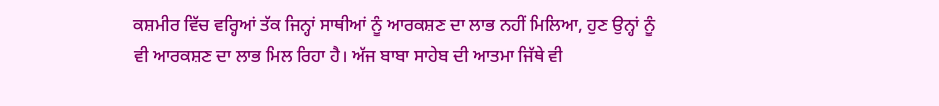ਕਸ਼ਮੀਰ ਵਿੱਚ ਵਰ੍ਹਿਆਂ ਤੱਕ ਜਿਨ੍ਹਾਂ ਸਾਥੀਆਂ ਨੂੰ ਆਰਕਸ਼ਣ ਦਾ ਲਾਭ ਨਹੀਂ ਮਿਲਿਆ, ਹੁਣ ਉਨ੍ਹਾਂ ਨੂੰ ਵੀ ਆਰਕਸ਼ਣ ਦਾ ਲਾਭ ਮਿਲ ਰਿਹਾ ਹੈ। ਅੱਜ ਬਾਬਾ ਸਾਹੇਬ ਦੀ ਆਤਮਾ ਜਿੱਥੇ ਵੀ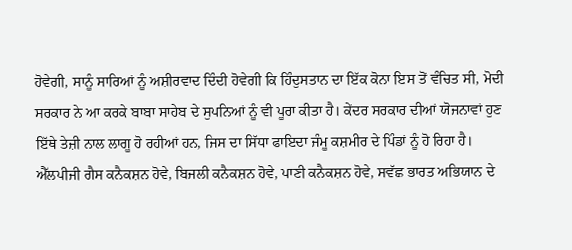ਹੋਵੇਗੀ, ਸਾਨੂੰ ਸਾਰਿਆਂ ਨੂੰ ਅਸ਼ੀਰਵਾਦ ਦਿੰਦੀ ਹੋਵੇਗੀ ਕਿ ਹਿੰਦੁਸਤਾਨ ਦਾ ਇੱਕ ਕੋਨਾ ਇਸ ਤੋਂ ਵੰਚਿਤ ਸੀ, ਮੋਦੀ ਸਰਕਾਰ ਨੇ ਆ ਕਰਕੇ ਬਾਬਾ ਸਾਹੇਬ ਦੇ ਸੁਪਨਿਆਂ ਨੂੰ ਵੀ ਪੂਰਾ ਕੀਤਾ ਹੈ। ਕੇਂਦਰ ਸਰਕਾਰ ਦੀਆਂ ਯੋਜਨਾਵਾਂ ਹੁਣ ਇੱਥੇ ਤੇਜ਼ੀ ਨਾਲ ਲਾਗੂ ਹੋ ਰਹੀਆਂ ਹਨ, ਜਿਸ ਦਾ ਸਿੱਧਾ ਫਾਇਦਾ ਜੰਮੂ ਕਸ਼ਮੀਰ ਦੇ ਪਿੰਡਾਂ ਨੂੰ ਹੋ ਰਿਹਾ ਹੈ। ਐੱਲਪੀਜੀ ਗੈਸ ਕਨੈਕਸ਼ਨ ਹੋਵੇ, ਬਿਜਲੀ ਕਨੈਕਸ਼ਨ ਹੋਵੇ, ਪਾਣੀ ਕਨੈਕਸ਼ਨ ਹੋਵੇ, ਸਵੱਛ ਭਾਰਤ ਅਭਿਯਾਨ ਦੇ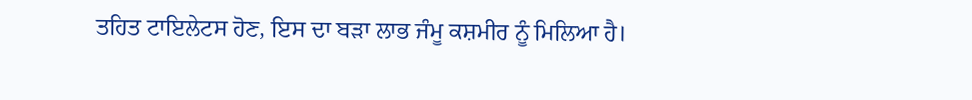ਤਹਿਤ ਟਾਇਲੇਟਸ ਹੋਣ, ਇਸ ਦਾ ਬੜਾ ਲਾਭ ਜੰਮੂ ਕਸ਼ਮੀਰ ਨੂੰ ਮਿਲਿਆ ਹੈ।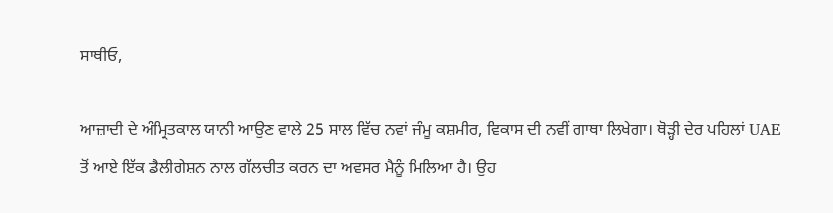ਸਾਥੀਓ,

ਆਜ਼ਾਦੀ ਦੇ ਅੰਮ੍ਰਿਤਕਾਲ ਯਾਨੀ ਆਉਣ ਵਾਲੇ 25 ਸਾਲ ਵਿੱਚ ਨਵਾਂ ਜੰਮੂ ਕਸ਼ਮੀਰ, ਵਿਕਾਸ ਦੀ ਨਵੀਂ ਗਾਥਾ ਲਿਖੇਗਾ। ਥੋੜ੍ਹੀ ਦੇਰ ਪਹਿਲਾਂ UAE ਤੋਂ ਆਏ ਇੱਕ ਡੈਲੀਗੇਸ਼ਨ ਨਾਲ ਗੱਲਚੀਤ ਕਰਨ ਦਾ ਅਵਸਰ ਮੈਨੂੰ ਮਿਲਿਆ ਹੈ। ਉਹ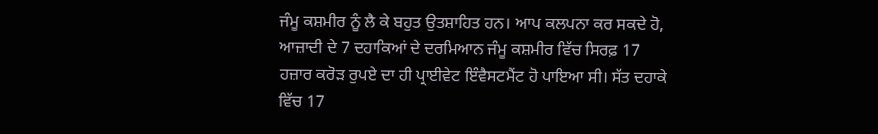ਜੰਮੂ ਕਸ਼ਮੀਰ ਨੂੰ ਲੈ ਕੇ ਬਹੁਤ ਉਤਸ਼ਾਹਿਤ ਹਨ। ਆਪ ਕਲਪਨਾ ਕਰ ਸਕਦੇ ਹੋ, ਆਜ਼ਾਦੀ ਦੇ 7 ਦਹਾਕਿਆਂ ਦੇ ਦਰਮਿਆਨ ਜੰਮੂ ਕਸ਼ਮੀਰ ਵਿੱਚ ਸਿਰਫ਼ 17 ਹਜ਼ਾਰ ਕਰੋੜ ਰੁਪਏ ਦਾ ਹੀ ਪ੍ਰਾਈਵੇਟ ਇੰਵੈਸਟਮੈਂਟ ਹੋ ਪਾਇਆ ਸੀ। ਸੱਤ ਦਹਾਕੇ ਵਿੱਚ 17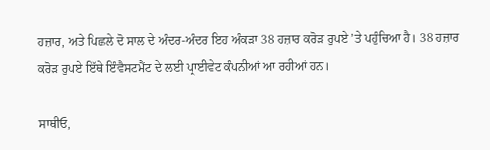ਹਜ਼ਾਰ, ਅਤੇ ਪਿਛਲੇ ਦੋ ਸਾਲ ਦੇ ਅੰਦਰ-ਅੰਦਰ ਇਹ ਅੰਕੜਾ 38 ਹਜ਼ਾਰ ਕਰੋੜ ਰੁਪਏ ’ਤੇ ਪਹੁੰਚਿਆ ਹੈ। 38 ਹਜ਼ਾਰ ਕਰੋੜ ਰੁਪਏ ਇੱਥੇ ਇੰਵੈਸਟਮੈਂਟ ਦੇ ਲਈ ਪ੍ਰਾਈਵੇਟ ਕੰਪਨੀਆਂ ਆ ਰਹੀਆਂ ਹਨ।

ਸਾਥੀਓ,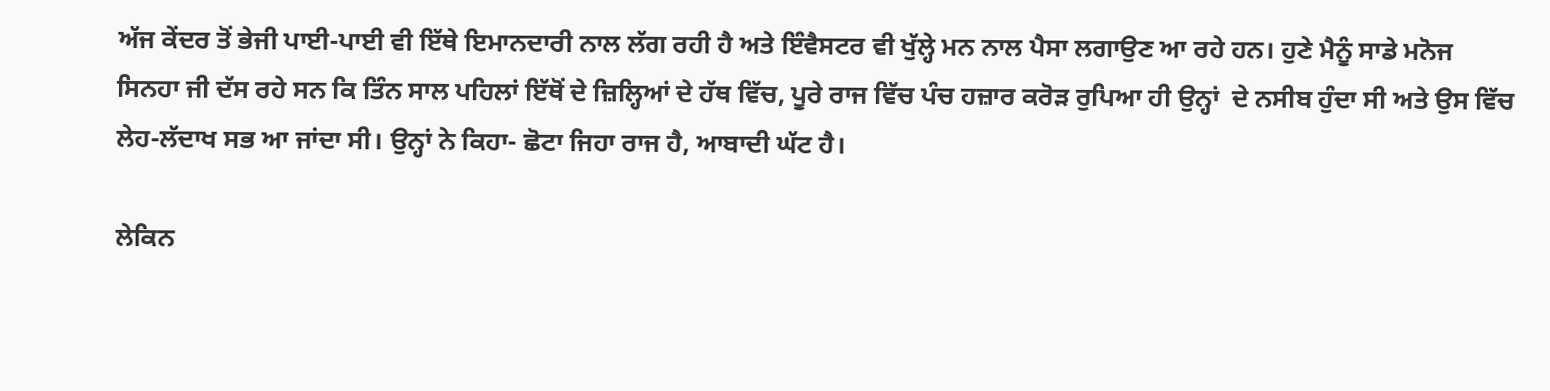ਅੱਜ ਕੇਂਦਰ ਤੋਂ ਭੇਜੀ ਪਾਈ-ਪਾਈ ਵੀ ਇੱਥੇ ਇਮਾਨਦਾਰੀ ਨਾਲ ਲੱਗ ਰਹੀ ਹੈ ਅਤੇ ਇੰਵੈਸਟਰ ਵੀ ਖੁੱਲ੍ਹੇ ਮਨ ਨਾਲ ਪੈਸਾ ਲਗਾਉਣ ਆ ਰਹੇ ਹਨ। ਹੁਣੇ ਮੈਨੂੰ ਸਾਡੇ ਮਨੋਜ ਸਿਨਹਾ ਜੀ ਦੱਸ ਰਹੇ ਸਨ ਕਿ ਤਿੰਨ ਸਾਲ ਪਹਿਲਾਂ ਇੱਥੋਂ ਦੇ ਜ਼ਿਲ੍ਹਿਆਂ ਦੇ ਹੱਥ ਵਿੱਚ, ਪੂਰੇ ਰਾਜ ਵਿੱਚ ਪੰਚ ਹਜ਼ਾਰ ਕਰੋੜ ਰੁਪਿਆ ਹੀ ਉਨ੍ਹਾਂ  ਦੇ ਨਸੀਬ ਹੁੰਦਾ ਸੀ ਅਤੇ ਉਸ ਵਿੱਚ ਲੇਹ-ਲੱਦਾਖ ਸਭ ਆ ਜਾਂਦਾ ਸੀ। ਉਨ੍ਹਾਂ ਨੇ ਕਿਹਾ- ਛੋਟਾ ਜਿਹਾ ਰਾਜ ਹੈ, ਆਬਾਦੀ ਘੱਟ ਹੈ।

ਲੇਕਿਨ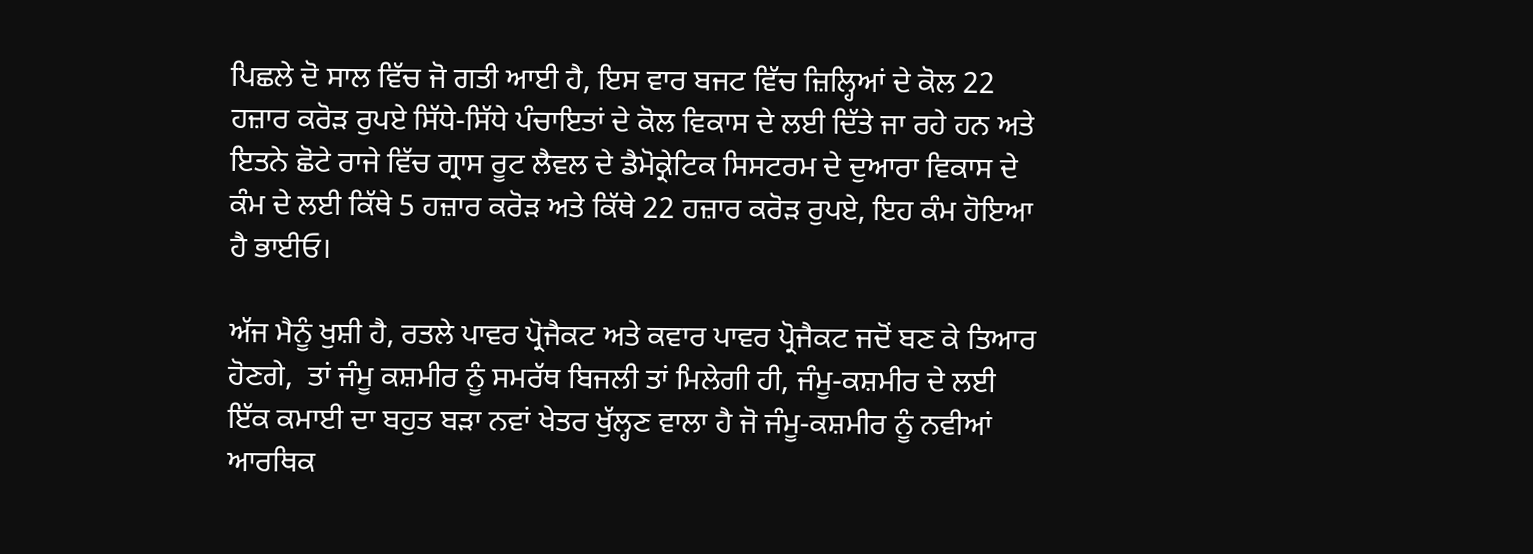ਪਿਛਲੇ ਦੋ ਸਾਲ ਵਿੱਚ ਜੋ ਗਤੀ ਆਈ ਹੈ, ਇਸ ਵਾਰ ਬਜਟ ਵਿੱਚ ਜ਼ਿਲ੍ਹਿਆਂ ਦੇ ਕੋਲ 22 ਹਜ਼ਾਰ ਕਰੋੜ ਰੁਪਏ ਸਿੱਧੇ-ਸਿੱਧੇ ਪੰਚਾਇਤਾਂ ਦੇ ਕੋਲ ਵਿਕਾਸ ਦੇ ਲਈ ਦਿੱਤੇ ਜਾ ਰਹੇ ਹਨ ਅਤੇ ਇਤਨੇ ਛੋਟੇ ਰਾਜੇ ਵਿੱਚ ਗ੍ਰਾਸ ਰੂਟ ਲੈਵਲ ਦੇ ਡੈਮੋਕ੍ਰੇਟਿਕ ਸਿਸਟਰਮ ਦੇ ਦੁਆਰਾ ਵਿਕਾਸ ਦੇ ਕੰਮ ਦੇ ਲਈ ਕਿੱਥੇ 5 ਹਜ਼ਾਰ ਕਰੋੜ ਅਤੇ ਕਿੱਥੇ 22 ਹਜ਼ਾਰ ਕਰੋੜ ਰੁਪਏ, ਇਹ ਕੰਮ ਹੋਇਆ ਹੈ ਭਾਈਓ।

ਅੱਜ ਮੈਨੂੰ ਖੁਸ਼ੀ ਹੈ, ਰਤਲੇ ਪਾਵਰ ਪ੍ਰੋਜੈਕਟ ਅਤੇ ਕਵਾਰ ਪਾਵਰ ਪ੍ਰੋਜੈਕਟ ਜਦੋਂ ਬਣ ਕੇ ਤਿਆਰ ਹੋਣਗੇ,  ਤਾਂ ਜੰਮੂ ਕਸ਼ਮੀਰ ਨੂੰ ਸਮਰੱਥ ਬਿਜਲੀ ਤਾਂ ਮਿਲੇਗੀ ਹੀ, ਜੰਮੂ-ਕਸ਼ਮੀਰ ਦੇ ਲਈ ਇੱਕ ਕਮਾਈ ਦਾ ਬਹੁਤ ਬੜਾ ਨਵਾਂ ਖੇਤਰ ਖੁੱਲ੍ਹਣ ਵਾਲਾ ਹੈ ਜੋ ਜੰਮੂ-ਕਸ਼ਮੀਰ ਨੂੰ ਨਵੀਆਂ ਆਰਥਿਕ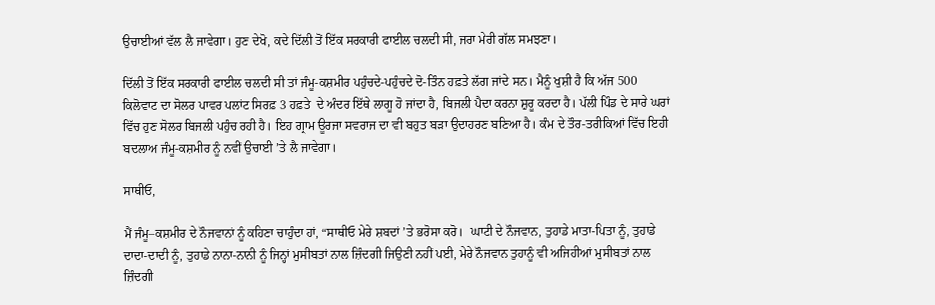ਉਚਾਈਆਂ ਵੱਲ ਲੈ ਜਾਵੇਗਾ। ਹੁਣ ਦੇਖੋ, ਕਦੇ ਦਿੱਲੀ ਤੋਂ ਇੱਕ ਸਰਕਾਰੀ ਫਾਈਲ ਚਲਦੀ ਸੀ, ਜਰਾ ਮੇਰੀ ਗੱਲ ਸਮਝਣਾ।

ਦਿੱਲੀ ਤੋਂ ਇੱਕ ਸਰਕਾਰੀ ਫਾਈਲ ਚਲਦੀ ਸੀ ਤਾਂ ਜੰਮੂ-ਕਸ਼ਮੀਰ ਪਹੁੰਚਦੇ-ਪਹੁੰਚਦੇ ਦੋ-ਤਿੰਨ ਹਫ਼ਤੇ ਲੱਗ ਜਾਂਦੇ ਸਨ। ਮੈਨੂੰ ਖੁਸ਼ੀ ਹੈ ਕਿ ਅੱਜ 500 ਕਿਲੋਵਾਟ ਦਾ ਸੋਲਰ ਪਾਵਰ ਪਲਾਂਟ ਸਿਰਫ਼ 3 ਹਫ਼ਤੇ  ਦੇ ਅੰਦਰ ਇੱਥੇ ਲਾਗੂ ਹੋ ਜਾਂਦਾ ਹੈ, ਬਿਜਲੀ ਪੈਦਾ ਕਰਨਾ ਸ਼ੁਰੂ ਕਰਦਾ ਹੈ। ਪੱਲੀ ਪਿੰਡ ਦੇ ਸਾਰੇ ਘਰਾਂ ਵਿੱਚ ਹੁਣ ਸੋਲਰ ਬਿਜਲੀ ਪਹੁੰਚ ਰਹੀ ਹੈ। ਇਹ ਗ੍ਰਾਮ ਊਰਜਾ ਸਵਰਾਜ ਦਾ ਵੀ ਬਹੁਤ ਬੜਾ ਉਦਾਹਰਣ ਬਣਿਆ ਹੈ। ਕੰਮ ਦੇ ਤੌਰ-ਤਰੀਕਿਆਂ ਵਿੱਚ ਇਹੀ ਬਦਲਾਅ ਜੰਮੂ-ਕਸ਼ਮੀਰ ਨੂੰ ਨਵੀਂ ਉਚਾਈ ’ਤੇ ਲੈ ਜਾਵੇਗਾ।

ਸਾਥੀਓ,

ਮੈਂ ਜੰਮੂ–ਕਸ਼ਮੀਰ ਦੇ ਨੌਜਵਾਨਾਂ ਨੂੰ ਕਹਿਣਾ ਚਾਹੁੰਦਾ ਹਾਂ, “ਸਾਥੀਓ ਮੇਰੇ ਸ਼ਬਦਾਂ ’ਤੇ ਭਰੋਸਾ ਕਰੋ।  ਘਾਟੀ ਦੇ ਨੌਜਵਾਨ, ਤੁਹਾਡੇ ਮਾਤਾ-ਪਿਤਾ ਨੂੰ, ਤੁਹਾਡੇ ਦਾਦਾ-ਦਾਦੀ ਨੂੰ, ਤੁਹਾਡੇ ਨਾਨਾ-ਨਾਨੀ ਨੂੰ ਜਿਨ੍ਹਾਂ ਮੁਸੀਬਤਾਂ ਨਾਲ ਜ਼ਿੰਦਗੀ ਜਿਉਣੀ ਨਹੀਂ ਪਈ, ਮੇਰੇ ਨੌਜਵਾਨ ਤੁਹਾਨੂੰ ਵੀ ਅਜਿਹੀਆਂ ਮੁਸੀਬਤਾਂ ਨਾਲ ਜ਼ਿੰਦਗੀ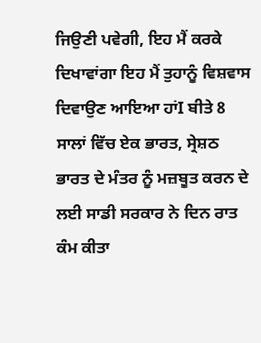ਜਿਉਣੀ ਪਵੇਗੀ, ਇਹ ਮੈਂ ਕਰਕੇ ਦਿਖਾਵਾਂਗਾ ਇਹ ਮੈਂ ਤੁਹਾਨੂੰ ਵਿਸ਼ਵਾਸ ਦਿਵਾਉਣ ਆਇਆ ਹਾਂI ਬੀਤੇ 8 ਸਾਲਾਂ ਵਿੱਚ ਏਕ ਭਾਰਤ, ਸ੍ਰੇਸ਼ਠ ਭਾਰਤ ਦੇ ਮੰਤਰ ਨੂੰ ਮਜ਼ਬੂਤ ਕਰਨ ਦੇ ਲਈ ਸਾਡੀ ਸਰਕਾਰ ਨੇ ਦਿਨ ਰਾਤ ਕੰਮ ਕੀਤਾ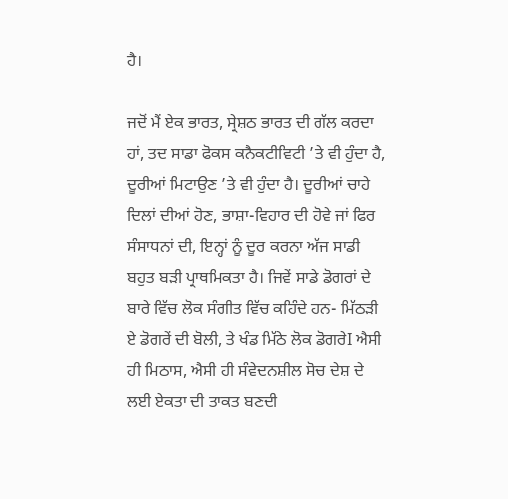ਹੈ।

ਜਦੋਂ ਮੈਂ ਏਕ ਭਾਰਤ, ਸ੍ਰੇਸ਼ਠ ਭਾਰਤ ਦੀ ਗੱਲ ਕਰਦਾ ਹਾਂ, ਤਦ ਸਾਡਾ ਫੋਕਸ ਕਨੈਕਟੀਵਿਟੀ ’ਤੇ ਵੀ ਹੁੰਦਾ ਹੈ, ਦੂਰੀਆਂ ਮਿਟਾਉਣ ’ਤੇ ਵੀ ਹੁੰਦਾ ਹੈ। ਦੂਰੀਆਂ ਚਾਹੇ ਦਿਲਾਂ ਦੀਆਂ ਹੋਣ, ਭਾਸ਼ਾ-ਵਿਹਾਰ ਦੀ ਹੋਵੇ ਜਾਂ ਫਿਰ ਸੰਸਾਧਨਾਂ ਦੀ, ਇਨ੍ਹਾਂ ਨੂੰ ਦੂਰ ਕਰਨਾ ਅੱਜ ਸਾਡੀ ਬਹੁਤ ਬੜੀ ਪ੍ਰਾਥਮਿਕਤਾ ਹੈ। ਜਿਵੇਂ ਸਾਡੇ ਡੋਗਰਾਂ ਦੇ ਬਾਰੇ ਵਿੱਚ ਲੋਕ ਸੰਗੀਤ ਵਿੱਚ ਕਹਿੰਦੇ ਹਨ- ਮਿੱਠੜੀ ਏ ਡੋਗਰੇਂ ਦੀ ਬੋਲੀ, ਤੇ ਖੰਡ ਮਿੱਠੇ ਲੋਕ ਡੋਗਰੇI ਐਸੀ ਹੀ ਮਿਠਾਸ, ਐਸੀ ਹੀ ਸੰਵੇਦਨਸ਼ੀਲ ਸੋਚ ਦੇਸ਼ ਦੇ ਲਈ ਏਕਤਾ ਦੀ ਤਾਕਤ ਬਣਦੀ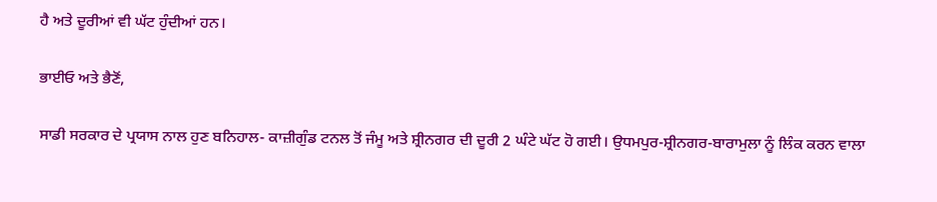ਹੈ ਅਤੇ ਦੂਰੀਆਂ ਵੀ ਘੱਟ ਹੁੰਦੀਆਂ ਹਨ।

ਭਾਈਓ ਅਤੇ ਭੈਣੋਂ,

ਸਾਡੀ ਸਰਕਾਰ ਦੇ ਪ੍ਰਯਾਸ ਨਾਲ ਹੁਣ ਬਨਿਹਾਲ- ਕਾਜ਼ੀਗੁੰਡ ਟਨਲ ਤੋਂ ਜੰਮੂ ਅਤੇ ਸ਼੍ਰੀਨਗਰ ਦੀ ਦੂਰੀ 2 ਘੰਟੇ ਘੱਟ ਹੋ ਗਈ। ਉਧਮਪੁਰ-ਸ਼੍ਰੀਨਗਰ-ਬਾਰਾਮੁਲਾ ਨੂੰ ਲਿੰਕ ਕਰਨ ਵਾਲਾ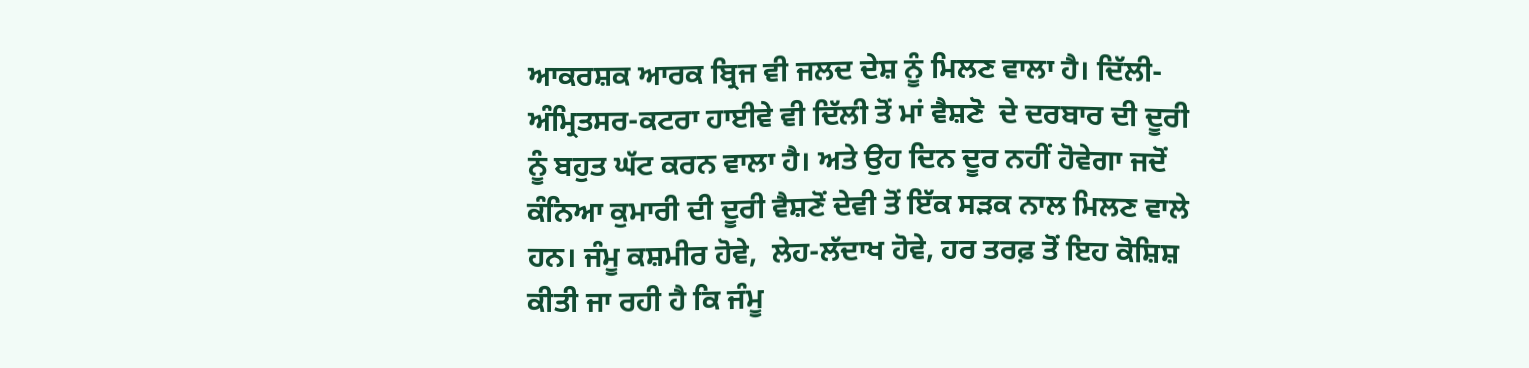ਆਕਰਸ਼ਕ ਆਰਕ ਬ੍ਰਿਜ ਵੀ ਜਲਦ ਦੇਸ਼ ਨੂੰ ਮਿਲਣ ਵਾਲਾ ਹੈ। ਦਿੱਲੀ-ਅੰਮ੍ਰਿਤਸਰ-ਕਟਰਾ ਹਾਈਵੇ ਵੀ ਦਿੱਲੀ ਤੋਂ ਮਾਂ ਵੈਸ਼ਣੋ  ਦੇ ਦਰਬਾਰ ਦੀ ਦੂਰੀ ਨੂੰ ਬਹੁਤ ਘੱਟ ਕਰਨ ਵਾਲਾ ਹੈ। ਅਤੇ ਉਹ ਦਿਨ ਦੂਰ ਨਹੀਂ ਹੋਵੇਗਾ ਜਦੋਂ ਕੰਨਿਆ ਕੁਮਾਰੀ ਦੀ ਦੂਰੀ ਵੈਸ਼ਣੋਂ ਦੇਵੀ ਤੋਂ ਇੱਕ ਸੜਕ ਨਾਲ ਮਿਲਣ ਵਾਲੇ ਹਨ। ਜੰਮੂ ਕਸ਼ਮੀਰ ਹੋਵੇ,  ਲੇਹ-ਲੱਦਾਖ ਹੋਵੇ, ਹਰ ਤਰਫ਼ ਤੋਂ ਇਹ ਕੋਸ਼ਿਸ਼ ਕੀਤੀ ਜਾ ਰਹੀ ਹੈ ਕਿ ਜੰਮੂ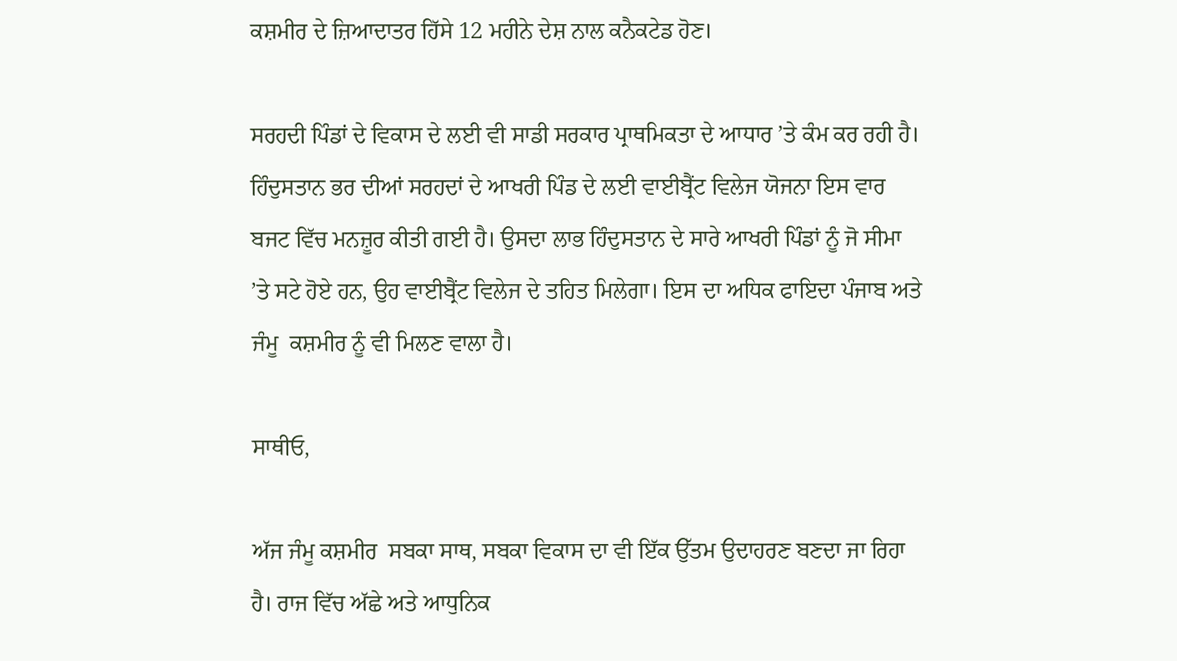ਕਸ਼ਮੀਰ ਦੇ ਜ਼ਿਆਦਾਤਰ ਹਿੱਸੇ 12 ਮਹੀਨੇ ਦੇਸ਼ ਨਾਲ ਕਨੈਕਟੇਡ ਹੋਣ।

ਸਰਹਦੀ ਪਿੰਡਾਂ ਦੇ ਵਿਕਾਸ ਦੇ ਲਈ ਵੀ ਸਾਡੀ ਸਰਕਾਰ ਪ੍ਰਾਥਮਿਕਤਾ ਦੇ ਆਧਾਰ ’ਤੇ ਕੰਮ ਕਰ ਰਹੀ ਹੈ। ਹਿੰਦੁਸਤਾਨ ਭਰ ਦੀਆਂ ਸਰਹਦਾਂ ਦੇ ਆਖਰੀ ਪਿੰਡ ਦੇ ਲਈ ਵਾਈਬ੍ਰੈਂਟ ਵਿਲੇਜ ਯੋਜਨਾ ਇਸ ਵਾਰ ਬਜਟ ਵਿੱਚ ਮਨਜ਼ੂਰ ਕੀਤੀ ਗਈ ਹੈ। ਉਸਦਾ ਲਾਭ ਹਿੰਦੁਸਤਾਨ ਦੇ ਸਾਰੇ ਆਖਰੀ ਪਿੰਡਾਂ ਨੂੰ ਜੋ ਸੀਮਾ ’ਤੇ ਸਟੇ ਹੋਏ ਹਨ, ਉਹ ਵਾਈਬ੍ਰੈਂਟ ਵਿਲੇਜ ਦੇ ਤਹਿਤ ਮਿਲੇਗਾ। ਇਸ ਦਾ ਅਧਿਕ ਫਾਇਦਾ ਪੰਜਾਬ ਅਤੇ ਜੰਮੂ  ਕਸ਼ਮੀਰ ਨੂੰ ਵੀ ਮਿਲਣ ਵਾਲਾ ਹੈ।

ਸਾਥੀਓ,

ਅੱਜ ਜੰਮੂ ਕਸ਼ਮੀਰ  ਸਬਕਾ ਸਾਥ, ਸਬਕਾ ਵਿਕਾਸ ਦਾ ਵੀ ਇੱਕ ਉੱਤਮ ਉਦਾਹਰਣ ਬਣਦਾ ਜਾ ਰਿਹਾ ਹੈ। ਰਾਜ ਵਿੱਚ ਅੱਛੇ ਅਤੇ ਆਧੁਨਿਕ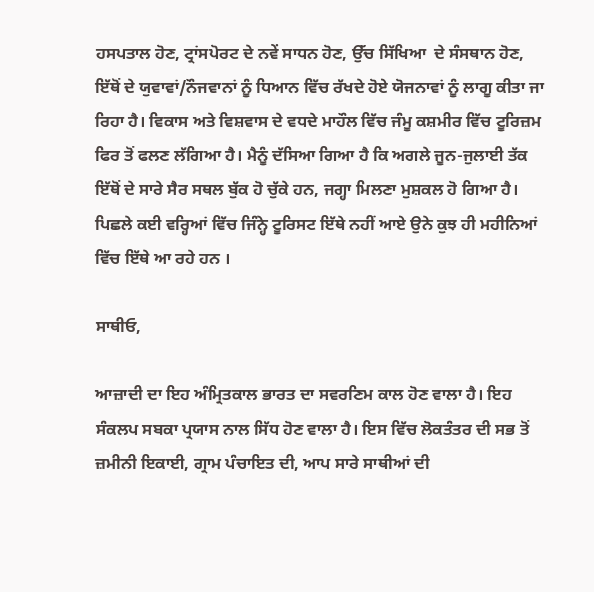ਹਸਪਤਾਲ ਹੋਣ, ਟ੍ਰਾਂਸਪੋਰਟ ਦੇ ਨਵੇਂ ਸਾਧਨ ਹੋਣ, ਉੱਚ ਸਿੱਖਿਆ  ਦੇ ਸੰਸਥਾਨ ਹੋਣ, ਇੱਥੋਂ ਦੇ ਯੁਵਾਵਾਂ/ਨੌਜਵਾਨਾਂ ਨੂੰ ਧਿਆਨ ਵਿੱਚ ਰੱਖਦੇ ਹੋਏ ਯੋਜਨਾਵਾਂ ਨੂੰ ਲਾਗੂ ਕੀਤਾ ਜਾ ਰਿਹਾ ਹੈ। ਵਿਕਾਸ ਅਤੇ ਵਿਸ਼ਵਾਸ ਦੇ ਵਧਦੇ ਮਾਹੌਲ ਵਿੱਚ ਜੰਮੂ ਕਸ਼ਮੀਰ ਵਿੱਚ ਟੂਰਿਜ਼ਮ ਫਿਰ ਤੋਂ ਫਲਣ ਲੱਗਿਆ ਹੈ। ਮੈਨੂੰ ਦੱਸਿਆ ਗਿਆ ਹੈ ਕਿ ਅਗਲੇ ਜੂਨ-ਜੁਲਾਈ ਤੱਕ ਇੱਥੋਂ ਦੇ ਸਾਰੇ ਸੈਰ ਸਥਲ ਬੁੱਕ ਹੋ ਚੁੱਕੇ ਹਨ, ਜਗ੍ਹਾ ਮਿਲਣਾ ਮੁ‍ਸ਼ਕਲ ਹੋ ਗਿਆ ਹੈ।  ਪਿਛਲੇ ਕਈ ਵਰ੍ਹਿਆਂ ਵਿੱਚ ਜਿੰਨ੍ਹੇ ਟੂਰਿਸਟ ਇੱਥੇ ਨਹੀਂ ਆਏ ਉਨੇ ਕੁਝ ਹੀ ਮਹੀਨਿਆਂ ਵਿੱਚ ਇੱਥੇ ਆ ਰਹੇ ਹਨ ।

ਸਾਥੀਓ,

ਆਜ਼ਾਦੀ ਦਾ ਇਹ ਅੰਮ੍ਰਿਤਕਾਲ ਭਾਰਤ ਦਾ ਸਵਰਣਿਮ ਕਾਲ ਹੋਣ ਵਾਲਾ ਹੈ। ਇਹ ਸੰਕਲਪ ਸਬਕਾ ਪ੍ਰਯਾਸ ਨਾਲ ਸਿੱਧ ਹੋਣ ਵਾਲਾ ਹੈ। ਇਸ ਵਿੱਚ ਲੋਕਤੰਤਰ ਦੀ ਸਭ ਤੋਂ ਜ਼ਮੀਨੀ ਇਕਾਈ, ਗ੍ਰਾਮ ਪੰਚਾਇਤ ਦੀ, ਆਪ ਸਾਰੇ ਸਾਥੀਆਂ ਦੀ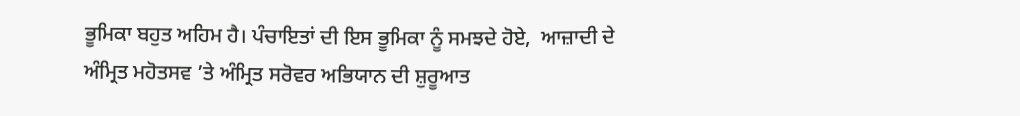ਭੂਮਿਕਾ ਬਹੁਤ ਅਹਿਮ ਹੈ। ਪੰਚਾਇਤਾਂ ਦੀ ਇਸ ਭੂਮਿਕਾ ਨੂੰ ਸਮਝਦੇ ਹੋਏ,  ਆਜ਼ਾਦੀ ਦੇ ਅੰਮ੍ਰਿਤ ਮਹੋਤਸਵ ’ਤੇ ਅੰਮ੍ਰਿਤ ਸਰੋਵਰ ਅਭਿਯਾਨ ਦੀ ਸ਼ੁਰੂਆਤ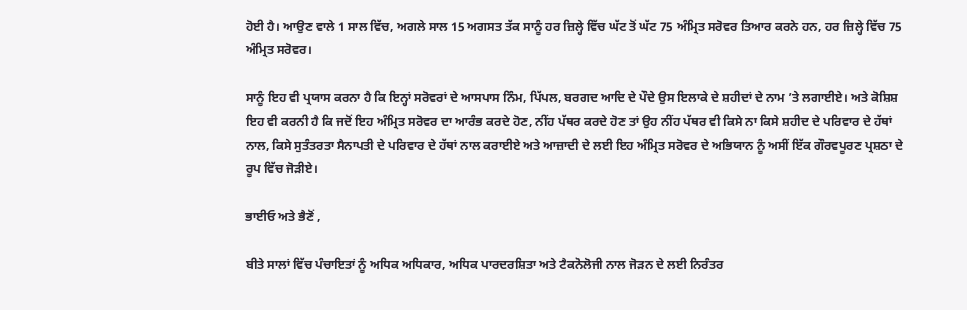ਹੋਈ ਹੈ। ਆਉਣ ਵਾਲੇ 1 ਸਾਲ ਵਿੱਚ, ਅਗਲੇ ਸਾਲ 15 ਅਗਸਤ ਤੱਕ ਸਾਨੂੰ ਹਰ ਜ਼ਿਲ੍ਹੇ ਵਿੱਚ ਘੱਟ ਤੋਂ ਘੱਟ 75 ਅੰਮ੍ਰਿਤ ਸਰੋਵਰ ਤਿਆਰ ਕਰਨੇ ਹਨ, ਹਰ ਜ਼ਿਲ੍ਹੇ ਵਿੱਚ 75 ਅੰਮ੍ਰਿਤ ਸਰੋਵਰ।

ਸਾਨੂੰ ਇਹ ਵੀ ਪ੍ਰਯਾਸ ਕਰਨਾ ਹੈ ਕਿ ਇਨ੍ਹਾਂ ਸਰੋਵਰਾਂ ਦੇ ਆਸਪਾਸ ਨਿੰਮ, ਪਿੱਪਲ, ਬਰਗਦ ਆਦਿ ਦੇ ਪੌਦੇ ਉਸ ਇਲਾਕੇ ਦੇ ਸ਼ਹੀਦਾਂ ਦੇ ਨਾਮ ’ਤੇ ਲਗਾਈਏ। ਅਤੇ ਕੋਸ਼ਿਸ਼ ਇਹ ਵੀ ਕਰਨੀ ਹੈ ਕਿ ਜਦੋਂ ਇਹ ਅੰਮ੍ਰਿਤ ਸਰੋਵਰ ਦਾ ਆਰੰਭ ਕਰਦੇ ਹੋਣ, ਨੀਂਹ ਪੱਥਰ ਕਰਦੇ ਹੋਣ ਤਾਂ ਉਹ ਨੀਂਹ ਪੱਥਰ ਵੀ ਕਿਸੇ ਨਾ ਕਿਸੇ ਸ਼ਹੀਦ ਦੇ ਪਰਿਵਾਰ ਦੇ ਹੱਥਾਂ ਨਾਲ, ਕਿਸੇ ਸੁਤੰਤਰਤਾ ਸੈਨਾਪਤੀ ਦੇ ਪਰਿਵਾਰ ਦੇ ਹੱਥਾਂ ਨਾਲ ਕਰਾਈਏ ਅਤੇ ਆਜ਼ਾਦੀ ਦੇ ਲਈ ਇਹ ਅੰਮ੍ਰਿਤ ਸਰੋਵਰ ਦੇ ਅਭਿਯਾਨ ਨੂੰ ਅਸੀਂ ਇੱਕ ਗੌਰਵਪੂਰਣ ਪ੍ਰਸ਼ਠਾ ਦੇ ਰੂਪ ਵਿੱਚ ਜੋੜੀਏ।

ਭਾਈਓ ਅਤੇ ਭੈਣੋਂ ,

ਬੀਤੇ ਸਾਲਾਂ ਵਿੱਚ ਪੰਚਾਇਤਾਂ ਨੂੰ ਅਧਿਕ ਅਧਿਕਾਰ, ਅਧਿਕ ਪਾਰਦਰਸ਼ਿਤਾ ਅਤੇ ਟੈਕਨੋਲੋਜੀ ਨਾਲ ਜੋੜਨ ਦੇ ਲਈ ਨਿਰੰਤਰ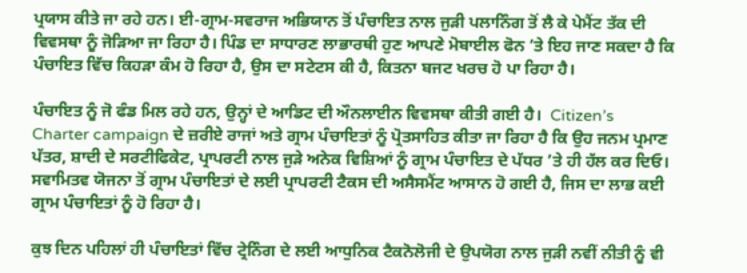ਪ੍ਰਯਾਸ ਕੀਤੇ ਜਾ ਰਹੇ ਹਨ। ਈ-ਗ੍ਰਾਮ-ਸਵਰਾਜ ਅਭਿਯਾਨ ਤੋਂ ਪੰਚਾਇਤ ਨਾਲ ਜੁੜੀ ਪਲਾਨਿੰਗ ਤੋਂ ਲੈ ਕੇ ਪੇਮੈਂਟ ਤੱਕ ਦੀ ਵਿਵਸਥਾ ਨੂੰ ਜੋੜਿਆ ਜਾ ਰਿਹਾ ਹੈ। ਪਿੰਡ ਦਾ ਸਾਧਾਰਣ ਲਾਭਾਰਥੀ ਹੁਣ ਆਪਣੇ ਮੋਬਾਈਲ ਫੋਨ ’ਤੇ ਇਹ ਜਾਣ ਸਕਦਾ ਹੈ ਕਿ ਪੰਚਾਇਤ ਵਿੱਚ ਕਿਹੜਾ ਕੰਮ ਹੋ ਰਿਹਾ ਹੈ, ਉਸ ਦਾ ਸਟੇਟਸ ਕੀ ਹੈ, ਕਿਤਨਾ ਬਜਟ ਖਰਚ ਹੋ ਪਾ ਰਿਹਾ ਹੈ।

ਪੰਚਾਇਤ ਨੂੰ ਜੋ ਫੰਡ ਮਿਲ ਰਹੇ ਹਨ, ਉਨ੍ਹਾਂ ਦੇ ਆਡਿਟ ਦੀ ਔਨਲਾਈਨ ਵਿਵਸਥਾ ਕੀਤੀ ਗਈ ਹੈ।  Citizen’s Charter campaign ਦੇ ਜ਼ਰੀਏ ਰਾਜਾਂ ਅਤੇ ਗ੍ਰਾਮ ਪੰਚਾਇਤਾਂ ਨੂੰ ਪ੍ਰੋਤਸਾਹਿਤ ਕੀਤਾ ਜਾ ਰਿਹਾ ਹੈ ਕਿ ਉਹ ਜਨਮ ਪ੍ਰਮਾਣ ਪੱਤਰ, ਸ਼ਾਦੀ ਦੇ ਸਰਟੀਫਿਕੇਟ, ਪ੍ਰਾਪਰਟੀ ਨਾਲ ਜੁੜੇ ਅਨੇਕ ਵਿਸ਼ਿਆਂ ਨੂੰ ਗ੍ਰਾਮ ਪੰਚਾਇਤ ਦੇ ਪੱਧਰ ’ਤੇ ਹੀ ਹੱਲ ਕਰ ਦਿਓ। ਸਵਾਮਿਤਵ ਯੋਜਨਾ ਤੋਂ ਗ੍ਰਾਮ ਪੰਚਾਇਤਾਂ ਦੇ ਲਈ ਪ੍ਰਾਪਰਟੀ ਟੈਕਸ ਦੀ ਅਸੈਸਮੈਂਟ ਆਸਾਨ ਹੋ ਗਈ ਹੈ, ਜਿਸ ਦਾ ਲਾਭ ਕਈ ਗ੍ਰਾਮ ਪੰਚਾਇਤਾਂ ਨੂੰ ਹੋ ਰਿਹਾ ਹੈ।

ਕੁਝ ਦਿਨ ਪਹਿਲਾਂ ਹੀ ਪੰਚਾਇਤਾਂ ਵਿੱਚ ਟ੍ਰੇਨਿੰਗ ਦੇ ਲਈ ਆਧੁਨਿਕ ਟੈਕਨੋਲੋਜੀ ਦੇ ਉਪਯੋਗ ਨਾਲ ਜੁੜੀ ਨਵੀਂ ਨੀਤੀ ਨੂੰ ਵੀ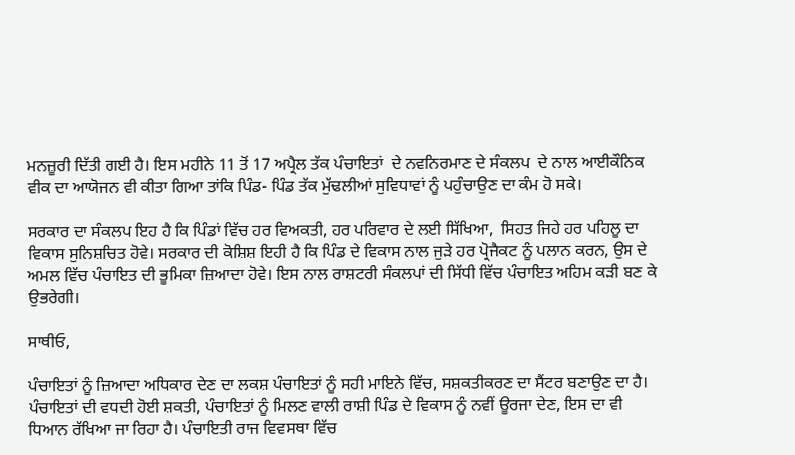ਮਨਜ਼ੂਰੀ ਦਿੱਤੀ ਗਈ ਹੈ। ਇਸ ਮਹੀਨੇ 11 ਤੋਂ 17 ਅਪ੍ਰੈਲ ਤੱਕ ਪੰਚਾਇਤਾਂ  ਦੇ ਨਵਨਿਰਮਾਣ ਦੇ ਸੰਕਲਪ  ਦੇ ਨਾਲ ਆਈਕੌਨਿਕ ਵੀਕ ਦਾ ਆਯੋਜਨ ਵੀ ਕੀਤਾ ਗਿਆ ਤਾਂਕਿ ਪਿੰਡ- ਪਿੰਡ ਤੱਕ ਮੁੱਢਲੀਆਂ ਸੁਵਿਧਾਵਾਂ ਨੂੰ ਪਹੁੰਚਾਉਣ ਦਾ ਕੰਮ ਹੋ ਸਕੇ।

ਸਰਕਾਰ ਦਾ ਸੰਕਲਪ ਇਹ ਹੈ ਕਿ ਪਿੰਡਾਂ ਵਿੱਚ ਹਰ ਵਿਅਕਤੀ, ਹਰ ਪਰਿਵਾਰ ਦੇ ਲਈ ਸਿੱਖਿਆ,  ਸਿਹਤ ਜਿਹੇ ਹਰ ਪਹਿਲੂ ਦਾ ਵਿਕਾਸ ਸੁਨਿਸ਼ਚਿਤ ਹੋਵੇ। ਸਰਕਾਰ ਦੀ ਕੋਸ਼ਿਸ਼ ਇਹੀ ਹੈ ਕਿ ਪਿੰਡ ਦੇ ਵਿਕਾਸ ਨਾਲ ਜੁੜੇ ਹਰ ਪ੍ਰੋਜੈਕਟ ਨੂੰ ਪਲਾਨ ਕਰਨ, ਉਸ ਦੇ ਅਮਲ ਵਿੱਚ ਪੰਚਾਇਤ ਦੀ ਭੂਮਿਕਾ ਜ਼ਿਆਦਾ ਹੋਵੇ। ਇਸ ਨਾਲ ਰਾਸ਼ਟਰੀ ਸੰਕਲਪਾਂ ਦੀ ਸਿੱਧੀ ਵਿੱਚ ਪੰਚਾਇਤ ਅਹਿਮ ਕੜੀ ਬਣ ਕੇ ਉਭਰੇਗੀ।

ਸਾਥੀਓ,

ਪੰਚਾਇਤਾਂ ਨੂੰ ਜ਼ਿਆਦਾ ਅਧਿਕਾਰ ਦੇਣ ਦਾ ਲਕਸ਼ ਪੰਚਾਇਤਾਂ ਨੂੰ ਸਹੀ ਮਾਇਨੇ ਵਿੱਚ, ਸਸ਼ਕਤੀਕਰਣ ਦਾ ਸੈਂਟਰ ਬਣਾਉਣ ਦਾ ਹੈ। ਪੰਚਾਇਤਾਂ ਦੀ ਵਧਦੀ ਹੋਈ ਸ਼ਕਤੀ, ਪੰਚਾਇਤਾਂ ਨੂੰ ਮਿਲਣ ਵਾਲੀ ਰਾਸ਼ੀ ਪਿੰਡ ਦੇ ਵਿਕਾਸ ਨੂੰ ਨਵੀਂ ਊਰਜਾ ਦੇਣ, ਇਸ ਦਾ ਵੀ ਧਿਆਨ ਰੱਖਿਆ ਜਾ ਰਿਹਾ ਹੈ। ਪੰਚਾਇਤੀ ਰਾਜ ਵਿਵਸਥਾ ਵਿੱਚ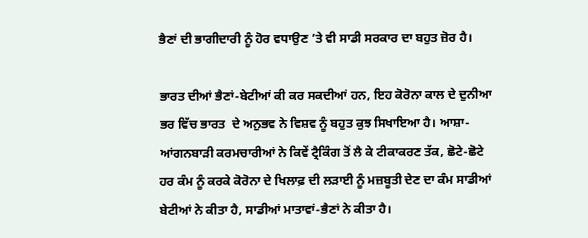ਭੈਣਾਂ ਦੀ ਭਾਗੀਦਾਰੀ ਨੂੰ ਹੋਰ ਵਧਾਉਣ ’ਤੇ ਵੀ ਸਾਡੀ ਸਰਕਾਰ ਦਾ ਬਹੁਤ ਜ਼ੋਰ ਹੈ।

ਭਾਰਤ ਦੀਆਂ ਭੈਣਾਂ-ਬੇਟੀਆਂ ਕੀ ਕਰ ਸਕਦੀਆਂ ਹਨ, ਇਹ ਕੋਰੋਨਾ ਕਾਲ ਦੇ ਦੁਨੀਆ ਭਰ ਵਿੱਚ ਭਾਰਤ  ਦੇ ਅਨੁਭਵ ਨੇ ਵਿਸ਼ਵ ਨੂੰ ਬਹੁਤ ਕੁਝ ਸਿਖਾਇਆ ਹੈ। ਆਸ਼ਾ-ਆਂਗਨਬਾੜੀ ਕਰਮਚਾਰੀਆਂ ਨੇ ਕਿਵੇਂ ਟ੍ਰੈਕਿੰਗ ਤੋਂ ਲੈ ਕੇ ਟੀਕਾਕਰਣ ਤੱਕ, ਛੋਟੇ-ਛੋਟੇ ਹਰ ਕੰਮ ਨੂੰ ਕਰਕੇ ਕੋਰੋਨਾ ਦੇ ਖਿਲਾਫ਼ ਦੀ ਲੜਾਈ ਨੂੰ ਮਜ਼ਬੂਤੀ ਦੇਣ ਦਾ ਕੰਮ ਸਾਡੀਆਂ ਬੇਟੀਆਂ ਨੇ ਕੀਤਾ ਹੈ, ਸਾਡੀਆਂ ਮਾਤਾਵਾਂ-ਭੈਣਾਂ ਨੇ ਕੀਤਾ ਹੈ।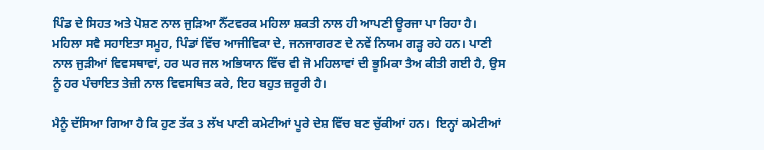ਪਿੰਡ ਦੇ ਸਿਹਤ ਅਤੇ ਪੋਸ਼ਣ ਨਾਲ ਜੁੜਿਆ ਨੈੱਟਵਰਕ ਮਹਿਲਾ ਸ਼ਕਤੀ ਨਾਲ ਹੀ ਆਪਣੀ ਊਰਜਾ ਪਾ ਰਿਹਾ ਹੈ। ਮਹਿਲਾ ਸਵੈ ਸਹਾਇਤਾ ਸਮੂਹ, ਪਿੰਡਾਂ ਵਿੱਚ ਆਜੀਵਿਕਾ ਦੇ, ਜਨਜਾਗਰਣ ਦੇ ਨਵੇਂ ਨਿਯਮ ਗੜ੍ਹ ਰਹੇ ਹਨ। ਪਾਣੀ ਨਾਲ ਜੁੜੀਆਂ ਵਿਵਸਥਾਵਾਂ, ਹਰ ਘਰ ਜਲ ਅਭਿਯਾਨ ਵਿੱਚ ਵੀ ਜੋ ਮਹਿਲਾਵਾਂ ਦੀ ਭੂਮਿਕਾ ਤੈਅ ਕੀਤੀ ਗਈ ਹੈ, ਉਸ ਨੂੰ ਹਰ ਪੰਚਾਇਤ ਤੇਜ਼ੀ ਨਾਲ ਵਿਵਸਥਿਤ ਕਰੇ, ਇਹ ਬਹੁਤ ਜ਼ਰੂਰੀ ਹੈ।

ਮੈਨੂੰ ਦੱਸਿਆ ਗਿਆ ਹੈ ਕਿ ਹੁਣ ਤੱਕ 3 ਲੱਖ ਪਾਣੀ ਕਮੇਟੀਆਂ ਪੂਰੇ ਦੇਸ਼ ਵਿੱਚ ਬਣ ਚੁੱਕੀਆਂ ਹਨ।  ਇਨ੍ਹਾਂ ਕਮੇਟੀਆਂ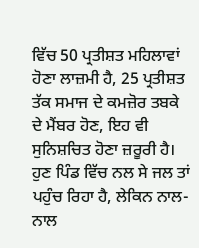ਵਿੱਚ 50 ਪ੍ਰਤੀਸ਼ਤ ਮਹਿਲਾਵਾਂ ਹੋਣਾ ਲਾਜ਼ਮੀ ਹੈ, 25 ਪ੍ਰਤੀਸ਼ਤ ਤੱਕ ਸਮਾਜ ਦੇ ਕਮਜ਼ੋਰ ਤਬਕੇ ਦੇ ਮੈਂਬਰ ਹੋਣ, ਇਹ ਵੀ ਸੁਨਿਸ਼ਚਿਤ ਹੋਣਾ ਜ਼ਰੂਰੀ ਹੈ। ਹੁਣ ਪਿੰਡ ਵਿੱਚ ਨਲ ਸੇ ਜਲ ਤਾਂ ਪਹੁੰਚ ਰਿਹਾ ਹੈ, ਲੇਕਿਨ ਨਾਲ-ਨਾਲ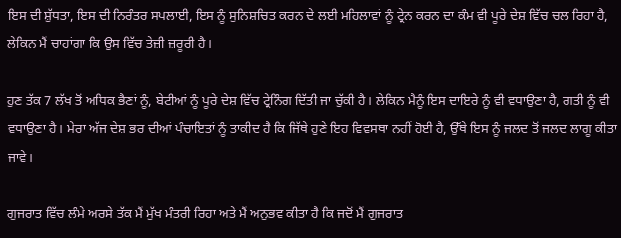ਇਸ ਦੀ ਸ਼ੁੱਧਤਾ, ਇਸ ਦੀ ਨਿਰੰਤਰ ਸਪਲਾਈ, ਇਸ ਨੂੰ ਸੁਨਿਸ਼ਚਿਤ ਕਰਨ ਦੇ ਲਈ ਮਹਿਲਾਵਾਂ ਨੂੰ ਟ੍ਰੇਨ ਕਰਨ ਦਾ ਕੰਮ ਵੀ ਪੂਰੇ ਦੇਸ਼ ਵਿੱਚ ਚਲ ਰਿਹਾ ਹੈ,  ਲੇਕਿਨ ਮੈਂ ਚਾਹਾਂਗਾ ਕਿ ਉਸ ਵਿੱਚ ਤੇਜ਼ੀ ਜ਼ਰੂਰੀ ਹੈ।

ਹੁਣ ਤੱਕ 7 ਲੱਖ ਤੋਂ ਅਧਿਕ ਭੈਣਾਂ ਨੂੰ, ਬੇਟੀਆਂ ਨੂੰ ਪੂਰੇ ਦੇਸ਼ ਵਿੱਚ ਟ੍ਰੇਨਿੰਗ ਦਿੱਤੀ ਜਾ ਚੁੱਕੀ ਹੈ। ਲੇਕਿਨ ਮੈਨੂੰ ਇਸ ਦਾਇਰੇ ਨੂੰ ਵੀ ਵਧਾਉਣਾ ਹੈ, ਗਤੀ ਨੂੰ ਵੀ ਵਧਾਉਣਾ ਹੈ। ਮੇਰਾ ਅੱਜ ਦੇਸ਼ ਭਰ ਦੀਆਂ ਪੰਚਾਇਤਾਂ ਨੂੰ ਤਾਕੀਦ ਹੈ ਕਿ ਜਿੱਥੇ ਹੁਣੇ ਇਹ ਵਿਵਸਥਾ ਨਹੀਂ ਹੋਈ ਹੈ, ਉੱਥੇ ਇਸ ਨੂੰ ਜਲਦ ਤੋਂ ਜਲਦ ਲਾਗੂ ਕੀਤਾ ਜਾਵੇ।

ਗੁਜਰਾਤ ਵਿੱਚ ਲੰਮੇ ਅਰਸੇ ਤੱਕ ਮੈਂ ਮੁੱਖ ਮੰਤਰੀ ਰਿਹਾ ਅਤੇ ਮੈਂ ਅਨੁਭਵ ਕੀਤਾ ਹੈ ਕਿ ਜਦੋਂ ਮੈਂ ਗੁਜਰਾਤ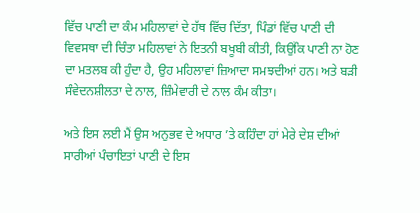ਵਿੱਚ ਪਾਣੀ ਦਾ ਕੰਮ ਮਹਿਲਾਵਾਂ ਦੇ ਹੱਥ ਵਿੱਚ ਦਿੱਤਾ, ਪਿੰਡਾਂ ਵਿੱਚ ਪਾਣੀ ਦੀ ਵਿਵਸਥਾ ਦੀ ਚਿੰਤਾ ਮਹਿਲਾਵਾਂ ਨੇ ਇਤਨੀ ਬਖੂਬੀ ਕੀਤੀ, ਕਿਉਂਕਿ ਪਾਣੀ ਨਾ ਹੋਣ ਦਾ ਮਤਲਬ ਕੀ ਹੁੰਦਾ ਹੈ, ਉਹ ਮਹਿਲਾਵਾਂ ਜ਼ਿਆਦਾ ਸਮਝਦੀਆਂ ਹਨ। ਅਤੇ ਬੜੀ ਸੰਵੇਦਨਸ਼ੀਲਤਾ ਦੇ ਨਾਲ, ਜ਼ਿੰਮੇਵਾਰੀ ਦੇ ਨਾਲ ਕੰਮ ਕੀਤਾ।

ਅਤੇ ਇਸ ਲਈ ਮੈਂ ਉਸ ਅਨੁਭਵ ਦੇ ਅਧਾਰ ’ਤੇ ਕਹਿੰਦਾ ਹਾਂ ਮੇਰੇ ਦੇਸ਼ ਦੀਆਂ ਸਾਰੀਆਂ ਪੰਚਾਇਤਾਂ ਪਾਣੀ ਦੇ ਇਸ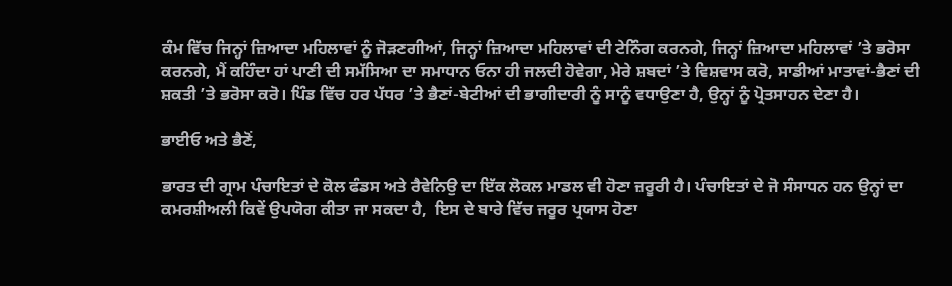ਕੰਮ ਵਿੱਚ ਜਿਨ੍ਹਾਂ ਜ਼ਿਆਦਾ ਮਹਿਲਾਵਾਂ ਨੂੰ ਜੋੜਣਗੀਆਂ, ਜਿਨ੍ਹਾਂ ਜ਼ਿਆਦਾ ਮਹਿਲਾਵਾਂ ਦੀ ਟੇਨਿੰਗ ਕਰਨਗੇ, ਜਿਨ੍ਹਾਂ ਜ਼ਿਆਦਾ ਮਹਿਲਾਵਾਂ ’ਤੇ ਭਰੋਸਾ ਕਰਨਗੇ, ਮੈਂ ਕਹਿੰਦਾ ਹਾਂ ਪਾਣੀ ਦੀ ਸਮੱਸਿਆ ਦਾ ਸਮਾਧਾਨ ਓਨਾ ਹੀ ਜਲਦੀ ਹੋਵੇਗਾ, ਮੇਰੇ ਸ਼ਬਦਾਂ ’ਤੇ ਵਿਸ਼ਵਾਸ ਕਰੋ, ਸਾਡੀਆਂ ਮਾਤਾਵਾਂ-ਭੈਣਾਂ ਦੀ ਸ਼ਕਤੀ ’ਤੇ ਭਰੋਸਾ ਕਰੋ। ਪਿੰਡ ਵਿੱਚ ਹਰ ਪੱਧਰ ’ਤੇ ਭੈਣਾਂ-ਬੇਟੀਆਂ ਦੀ ਭਾਗੀਦਾਰੀ ਨੂੰ ਸਾਨੂੰ ਵਧਾਉਣਾ ਹੈ, ਉਨ੍ਹਾਂ ਨੂੰ ਪ੍ਰੋਤਸਾਹਨ ਦੇਣਾ ਹੈ।

ਭਾਈਓ ਅਤੇ ਭੈਣੋਂ,

ਭਾਰਤ ਦੀ ਗ੍ਰਾਮ ਪੰਚਾਇਤਾਂ ਦੇ ਕੋਲ ਫੰਡਸ ਅਤੇ ਰੈਵੇਨਿਉ ਦਾ ਇੱਕ ਲੋਕਲ ਮਾਡਲ ਵੀ ਹੋਣਾ ਜ਼ਰੂਰੀ ਹੈ। ਪੰਚਾਇਤਾਂ ਦੇ ਜੋ ਸੰਸਾਧਨ ਹਨ ਉਨ੍ਹਾਂ ਦਾ ਕਮਰਸ਼ੀਅਲੀ ਕਿਵੇਂ ਉਪਯੋਗ ਕੀਤਾ ਜਾ ਸਕਦਾ ਹੈ,  ਇਸ ਦੇ ਬਾਰੇ ਵਿੱਚ ਜਰੂਰ ਪ੍ਰਯਾਸ ਹੋਣਾ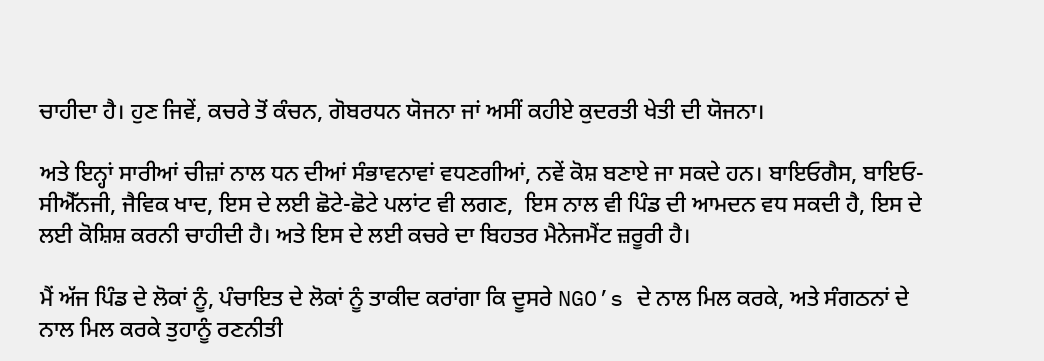ਚਾਹੀਦਾ ਹੈ। ਹੁਣ ਜਿਵੇਂ, ਕਚਰੇ ਤੋਂ ਕੰਚਨ, ਗੋਬਰਧਨ ਯੋਜਨਾ ਜਾਂ ਅਸੀਂ ਕਹੀਏ ਕੁਦਰਤੀ ਖੇਤੀ ਦੀ ਯੋਜਨਾ।

ਅਤੇ ਇਨ੍ਹਾਂ ਸਾਰੀਆਂ ਚੀਜ਼ਾਂ ਨਾਲ ਧਨ ਦੀਆਂ ਸੰਭਾਵਨਾਵਾਂ ਵਧਣਗੀਆਂ, ਨਵੇਂ ਕੋਸ਼ ਬਣਾਏ ਜਾ ਸਕਦੇ ਹਨ। ਬਾਇਓਗੈਸ, ਬਾਇਓ-ਸੀਐੱਨਜੀ, ਜੈਵਿਕ ਖਾਦ, ਇਸ ਦੇ ਲਈ ਛੋਟੇ-ਛੋਟੇ ਪਲਾਂਟ ਵੀ ਲਗਣ,  ਇਸ ਨਾਲ ਵੀ ਪਿੰਡ ਦੀ ਆਮਦਨ ਵਧ ਸਕਦੀ ਹੈ, ਇਸ ਦੇ ਲਈ ਕੋਸ਼ਿਸ਼ ਕਰਨੀ ਚਾਹੀਦੀ ਹੈ। ਅਤੇ ਇਸ ਦੇ ਲਈ ਕਚਰੇ ਦਾ ਬਿਹਤਰ ਮੈਨੇਜਮੈਂਟ ਜ਼ਰੂਰੀ ਹੈ।

ਮੈਂ ਅੱਜ ਪਿੰਡ ਦੇ ਲੋਕਾਂ ਨੂੰ, ਪੰਚਾਇਤ ਦੇ ਲੋਕਾਂ ਨੂੰ ਤਾਕੀਦ ਕਰਾਂਗਾ ਕਿ ਦੂਸਰੇ NGO’s ਦੇ ਨਾਲ ਮਿਲ ਕਰਕੇ, ਅਤੇ ਸੰਗਠਨਾਂ ਦੇ ਨਾਲ ਮਿਲ ਕਰਕੇ ਤੁਹਾਨੂੰ ਰਣਨੀਤੀ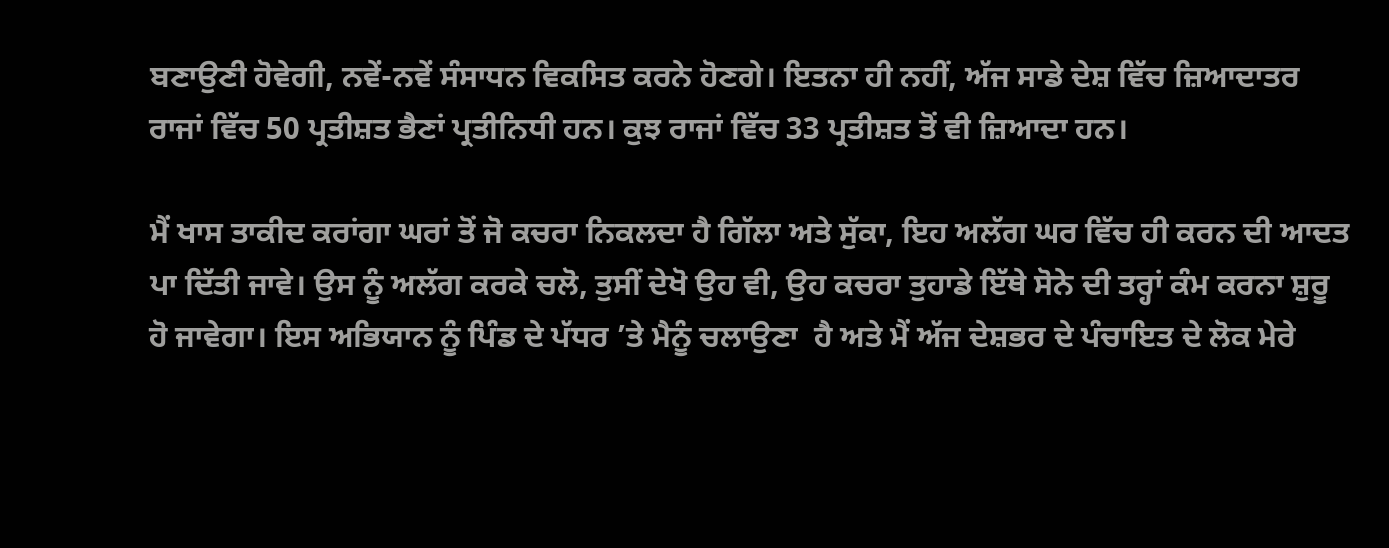ਬਣਾਉਣੀ ਹੋਵੇਗੀ, ਨਵੇਂ-ਨਵੇਂ ਸੰਸਾਧਨ ਵਿਕਸਿਤ ਕਰਨੇ ਹੋਣਗੇ। ਇਤਨਾ ਹੀ ਨਹੀਂ, ਅੱਜ ਸਾਡੇ ਦੇਸ਼ ਵਿੱਚ ਜ਼ਿਆਦਾਤਰ ਰਾਜਾਂ ਵਿੱਚ 50 ਪ੍ਰਤੀਸ਼ਤ ਭੈਣਾਂ ਪ੍ਰਤੀਨਿਧੀ ਹਨ। ਕੁਝ ਰਾਜਾਂ ਵਿੱਚ 33 ਪ੍ਰਤੀਸ਼ਤ ਤੋਂ ਵੀ ਜ਼ਿਆਦਾ ਹਨ।

ਮੈਂ ਖਾਸ ਤਾਕੀਦ ਕਰਾਂਗਾ ਘਰਾਂ ਤੋਂ ਜੋ ਕਚਰਾ ਨਿਕਲਦਾ ਹੈ ਗਿੱਲਾ ਅਤੇ ਸੁੱਕਾ, ਇਹ ਅਲੱਗ ਘਰ ਵਿੱਚ ਹੀ ਕਰਨ ਦੀ ਆਦਤ ਪਾ ਦਿੱਤੀ ਜਾਵੇ। ਉਸ ਨੂੰ ਅਲੱਗ ਕਰਕੇ ਚਲੋ, ਤੁਸੀਂ ਦੇਖੋ ਉਹ ਵੀ, ਉਹ ਕਚਰਾ ਤੁਹਾਡੇ ਇੱਥੇ ਸੋਨੇ ਦੀ ਤਰ੍ਹਾਂ ਕੰਮ ਕਰਨਾ ਸ਼ੁਰੂ ਹੋ ਜਾਵੇਗਾ। ਇਸ ਅਭਿਯਾਨ ਨੂੰ ਪਿੰਡ ਦੇ ਪੱਧਰ ’ਤੇ ਮੈਨੂੰ ਚਲਾਉਣਾ  ਹੈ ਅਤੇ ਮੈਂ ਅੱਜ ਦੇਸ਼ਭਰ ਦੇ ਪੰਚਾਇਤ ਦੇ ਲੋਕ ਮੇਰੇ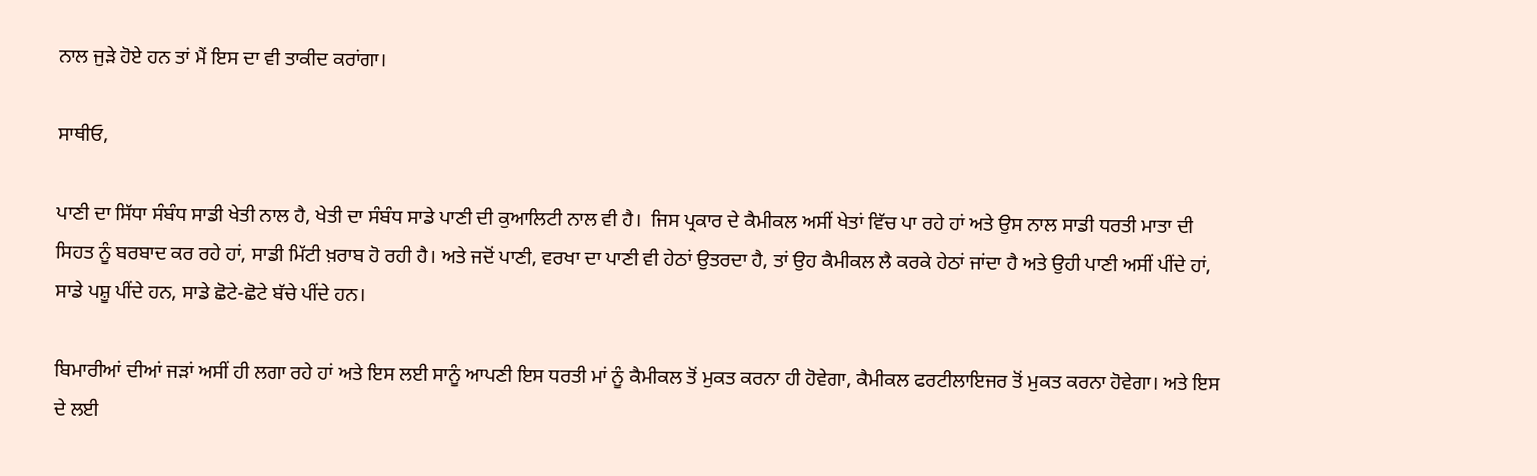ਨਾਲ ਜੁੜੇ ਹੋਏ ਹਨ ਤਾਂ ਮੈਂ ਇਸ ਦਾ ਵੀ ਤਾਕੀਦ ਕਰਾਂਗਾ।

ਸਾਥੀਓ,

ਪਾਣੀ ਦਾ ਸਿੱਧਾ ਸੰਬੰਧ ਸਾਡੀ ਖੇਤੀ ਨਾਲ ਹੈ, ਖੇਤੀ ਦਾ ਸੰਬੰਧ ਸਾਡੇ ਪਾਣੀ ਦੀ ਕੁਆਲਿਟੀ ਨਾਲ ਵੀ ਹੈ।  ਜਿਸ ਪ੍ਰਕਾਰ ਦੇ ਕੈਮੀਕਲ ਅਸੀਂ ਖੇਤਾਂ ਵਿੱਚ ਪਾ ਰਹੇ ਹਾਂ ਅਤੇ ਉਸ ਨਾਲ ਸਾਡੀ ਧਰਤੀ ਮਾਤਾ ਦੀ ਸਿਹਤ ਨੂੰ ਬਰਬਾਦ ਕਰ ਰਹੇ ਹਾਂ, ਸਾਡੀ ਮਿੱਟੀ ਖ਼ਰਾਬ ਹੋ ਰਹੀ ਹੈ। ਅਤੇ ਜਦੋਂ ਪਾਣੀ, ਵਰਖਾ ਦਾ ਪਾਣੀ ਵੀ ਹੇਠਾਂ ਉਤਰਦਾ ਹੈ, ਤਾਂ ਉਹ ਕੈਮੀਕਲ ਲੈ ਕਰਕੇ ਹੇਠਾਂ ਜਾਂਦਾ ਹੈ ਅਤੇ ਉਹੀ ਪਾਣੀ ਅਸੀਂ ਪੀਂਦੇ ਹਾਂ,  ਸਾਡੇ ਪਸ਼ੂ ਪੀਂਦੇ ਹਨ, ਸਾਡੇ ਛੋਟੇ-ਛੋਟੇ ਬੱਚੇ ਪੀਂਦੇ ਹਨ।

ਬਿਮਾਰੀਆਂ ਦੀਆਂ ਜੜਾਂ ਅਸੀਂ ਹੀ ਲਗਾ ਰਹੇ ਹਾਂ ਅਤੇ ਇਸ ਲਈ ਸਾਨੂੰ ਆਪਣੀ ਇਸ ਧਰਤੀ ਮਾਂ ਨੂੰ ਕੈਮੀਕਲ ਤੋਂ ਮੁਕਤ ਕਰਨਾ ਹੀ ਹੋਵੇਗਾ, ਕੈਮੀਕਲ ਫਰਟੀਲਾਇਜਰ ਤੋਂ ਮੁਕਤ ਕਰਨਾ ਹੋਵੇਗਾ। ਅਤੇ ਇਸ ਦੇ ਲਈ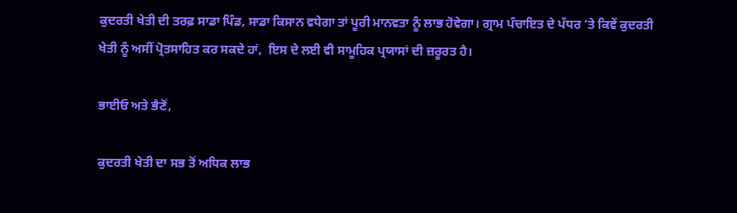ਕੁਦਰਤੀ ਖੇਤੀ ਦੀ ਤਰਫ਼ ਸਾਡਾ ਪਿੰਡ, ਸਾਡਾ ਕਿਸਾਨ ਵਧੇਗਾ ਤਾਂ ਪੂਰੀ ਮਾਨਵਤਾ ਨੂੰ ਲਾਭ ਹੋਵੇਗਾ। ਗ੍ਰਾਮ ਪੰਚਾਇਤ ਦੇ ਪੱਧਰ ’ਤੇ ਕਿਵੇਂ ਕੁਦਰਤੀ ਖੇਤੀ ਨੂੰ ਅਸੀਂ ਪ੍ਰੋਤਸਾਹਿਤ ਕਰ ਸਕਦੇ ਹਾਂ,  ਇਸ ਦੇ ਲਈ ਵੀ ਸਾਮੂਹਿਕ ਪ੍ਰਯਾਸਾਂ ਦੀ ਜ਼ਰੂਰਤ ਹੈ।

ਭਾਈਓ ਅਤੇ ਭੈਣੋਂ,

ਕੁਦਰਤੀ ਖੇਤੀ ਦਾ ਸਭ ਤੋਂ ਅਧਿਕ ਲਾਭ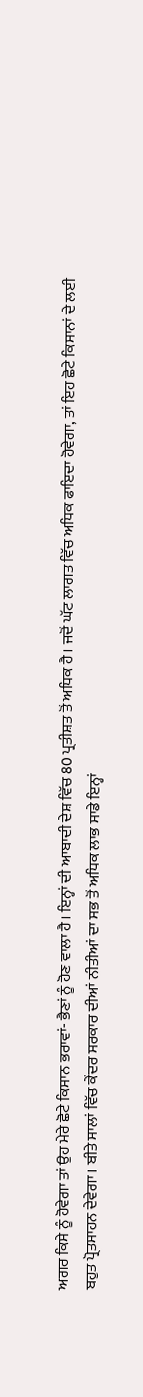ਅਗਰ ਕਿਸੇ ਨੂੰ ਹੋਵੇਗਾ ਤਾਂ ਉਹ ਮੇਰੇ ਛੋਟੇ ਕਿਸਾਨ ਭਰਾਵਾਂ- ਭੈਣਾਂ ਨੂੰ ਹੋਣ ਵਾਲਾ ਹੈ। ਇਨ੍ਹਾਂ ਦੀ ਆਬਾਦੀ ਦੇਸ਼ ਵਿੱਚ 80 ਪ੍ਰਤੀਸ਼ਤ ਤੋਂ ਅਧਿਕ ਹੈ। ਜਦੋਂ ਘੱਟ ਲਾਗਤ ਵਿੱਚ ਅਧਿਕ ਫਾਇਦਾ ਹੋਵੇਗਾ, ਤਾਂ ਇਹ ਛੋਟੇ ਕਿਸਾਨਾਂ ਦੇ ਲਈ ਬਹੁਤ ਪ੍ਰੋਤਸਾਹਨ ਦੇਵੇਗਾ। ਬੀਤੇ ਸਾਲਾਂ ਵਿੱਚ ਕੇਂਦਰ ਸਰਕਾਰ ਦੀਆਂ ਨੀਤੀਆਂ ਦਾ ਸਭ ਤੋਂ ਅਧਿਕ ਲਾਭ ਸਾਡੇ ਇਨ੍ਹਾਂ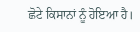ਛੋਟੇ ਕਿਸਾਨਾਂ ਨੂੰ ਹੋਇਆ ਹੈ।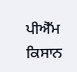ਪੀਐੱਮ ਕਿਸਾਨ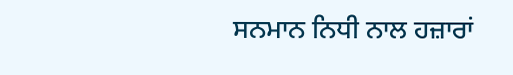ਸਨਮਾਨ ਨਿਧੀ ਨਾਲ ਹਜ਼ਾਰਾਂ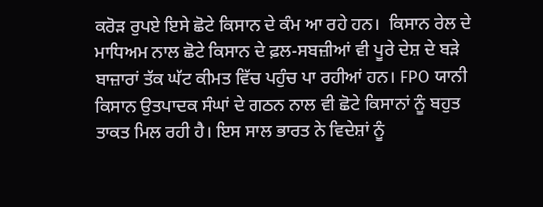ਕਰੋੜ ਰੁਪਏ ਇਸੇ ਛੋਟੇ ਕਿਸਾਨ ਦੇ ਕੰਮ ਆ ਰਹੇ ਹਨ।  ਕਿਸਾਨ ਰੇਲ ਦੇ ਮਾਧਿਅਮ ਨਾਲ ਛੋਟੇ ਕਿਸਾਨ ਦੇ ਫ਼ਲ-ਸਬਜ਼ੀਆਂ ਵੀ ਪੂਰੇ ਦੇਸ਼ ਦੇ ਬੜੇ ਬਾਜ਼ਾਰਾਂ ਤੱਕ ਘੱਟ ਕੀਮਤ ਵਿੱਚ ਪਹੁੰਚ ਪਾ ਰਹੀਆਂ ਹਨ। FPO ਯਾਨੀ ਕਿਸਾਨ ਉਤਪਾਦਕ ਸੰਘਾਂ ਦੇ ਗਠਨ ਨਾਲ ਵੀ ਛੋਟੇ ਕਿਸਾਨਾਂ ਨੂੰ ਬਹੁਤ ਤਾਕਤ ਮਿਲ ਰਹੀ ਹੈ। ਇਸ ਸਾਲ ਭਾਰਤ ਨੇ ਵਿਦੇਸ਼ਾਂ ਨੂੰ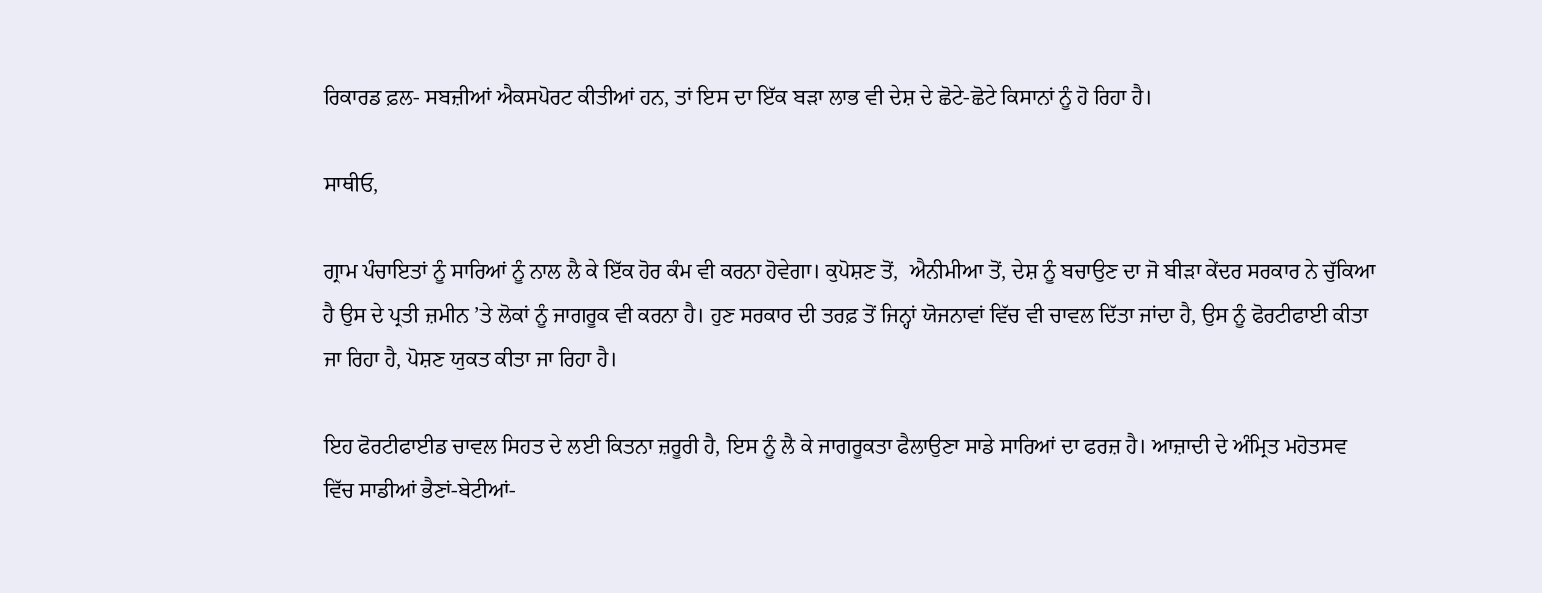ਰਿਕਾਰਡ ਫ਼ਲ- ਸਬਜ਼ੀਆਂ ਐਕਸਪੋਰਟ ਕੀਤੀਆਂ ਹਨ, ਤਾਂ ਇਸ ਦਾ ਇੱਕ ਬੜਾ ਲਾਭ ਵੀ ਦੇਸ਼ ਦੇ ਛੋਟੇ-ਛੋਟੇ ਕਿਸਾਨਾਂ ਨੂੰ ਹੋ ਰਿਹਾ ਹੈ।

ਸਾਥੀਓ,

ਗ੍ਰਾਮ ਪੰਚਾਇਤਾਂ ਨੂੰ ਸਾਰਿਆਂ ਨੂੰ ਨਾਲ ਲੈ ਕੇ ਇੱਕ ਹੋਰ ਕੰਮ ਵੀ ਕਰਨਾ ਹੋਵੇਗਾ। ਕੁਪੋਸ਼ਣ ਤੋਂ,  ਐਨੀਮੀਆ ਤੋਂ, ਦੇਸ਼ ਨੂੰ ਬਚਾਉਣ ਦਾ ਜੋ ਬੀੜਾ ਕੇਂਦਰ ਸਰਕਾਰ ਨੇ ਚੁੱਕਿਆ ਹੈ ਉਸ ਦੇ ਪ੍ਰਤੀ ਜ਼ਮੀਨ ’ਤੇ ਲੋਕਾਂ ਨੂੰ ਜਾਗਰੂਕ ਵੀ ਕਰਨਾ ਹੈ। ਹੁਣ ਸਰਕਾਰ ਦੀ ਤਰਫ਼ ਤੋਂ ਜਿਨ੍ਹਾਂ ਯੋਜਨਾਵਾਂ ਵਿੱਚ ਵੀ ਚਾਵਲ ਦਿੱਤਾ ਜਾਂਦਾ ਹੈ, ਉਸ ਨੂੰ ਫੋਰਟੀਫਾਈ ਕੀਤਾ ਜਾ ਰਿਹਾ ਹੈ, ਪੋਸ਼ਣ ਯੁਕਤ ਕੀਤਾ ਜਾ ਰਿਹਾ ਹੈ।

ਇਹ ਫੋਰਟੀਫਾਈਡ ਚਾਵਲ ਸਿਹਤ ਦੇ ਲਈ ਕਿਤਨਾ ਜ਼ਰੂਰੀ ਹੈ, ਇਸ ਨੂੰ ਲੈ ਕੇ ਜਾਗਰੂਕਤਾ ਫੈਲਾਉਣਾ ਸਾਡੇ ਸਾਰਿਆਂ ਦਾ ਫਰਜ਼ ਹੈ। ਆਜ਼ਾਦੀ ਦੇ ਅੰਮ੍ਰਿਤ ਮਹੋਤਸਵ ਵਿੱਚ ਸਾਡੀਆਂ ਭੈਣਾਂ-ਬੇਟੀਆਂ-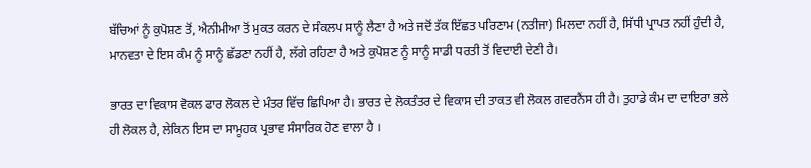ਬੱਚਿਆਂ ਨੂੰ ਕੁਪੋਸ਼ਣ ਤੋਂ, ਐਨੀਮੀਆ ਤੋਂ ਮੁਕਤ ਕਰਨ ਦੇ ਸੰਕਲਪ ਸਾਨੂੰ ਲੈਣਾ ਹੈ ਅਤੇ ਜਦੋਂ ਤੱਕ ਇੱਛਤ ਪਰਿਣਾਮ (ਨਤੀਜਾ) ਮਿਲਦਾ ਨਹੀਂ ਹੈ, ਸਿੱਧੀ ਪ੍ਰਾਪਤ ਨਹੀਂ ਹੁੰਦੀ ਹੈ, ਮਾਨਵਤਾ ਦੇ ਇਸ ਕੰਮ ਨੂੰ ਸਾਨੂੰ ਛੱਡਣਾ ਨਹੀਂ ਹੈ, ਲੱਗੇ ਰਹਿਣਾ ਹੈ ਅਤੇ ਕੁਪੋਸ਼ਣ ਨੂੰ ਸਾਨੂੰ ਸਾਡੀ ਧਰਤੀ ਤੋਂ ਵਿਦਾਈ ਦੇਣੀ ਹੈ।

ਭਾਰਤ ਦਾ ਵਿਕਾਸ ਵੋਕਲ ਫਾਰ ਲੋਕਲ ਦੇ ਮੰਤਰ ਵਿੱਚ ਛਿਪਿਆ ਹੈ। ਭਾਰਤ ਦੇ ਲੋਕਤੰਤਰ ਦੇ ਵਿਕਾਸ ਦੀ ਤਾਕਤ ਵੀ ਲੋਕਲ ਗਵਰਨੈਂਸ ਹੀ ਹੈ। ਤੁਹਾਡੇ ਕੰਮ ਦਾ ਦਾਇਰਾ ਭਲੇ ਹੀ ਲੋਕਲ ਹੈ, ਲੇਕਿਨ ਇਸ ਦਾ ਸਾਮੂਹਕ ਪ੍ਰਭਾਵ ਸੰਸਾਰਿਕ ਹੋਣ ਵਾਲਾ ਹੈ ।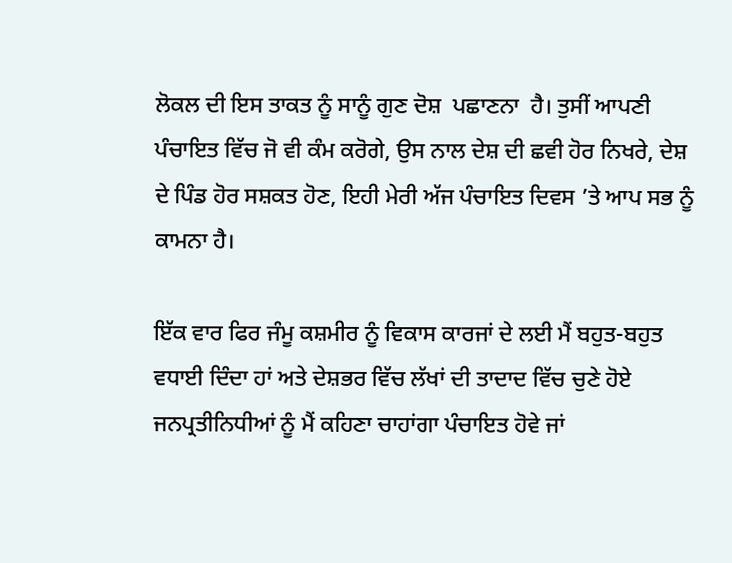ਲੋਕਲ ਦੀ ਇਸ ਤਾਕਤ ਨੂੰ ਸਾਨੂੰ ਗੁਣ ਦੋਸ਼  ਪਛਾਣਨਾ  ਹੈ। ਤੁਸੀਂ ਆਪਣੀ ਪੰਚਾਇਤ ਵਿੱਚ ਜੋ ਵੀ ਕੰਮ ਕਰੋਗੇ, ਉਸ ਨਾਲ ਦੇਸ਼ ਦੀ ਛਵੀ ਹੋਰ ਨਿਖਰੇ, ਦੇਸ਼ ਦੇ ਪਿੰਡ ਹੋਰ ਸਸ਼ਕਤ ਹੋਣ, ਇਹੀ ਮੇਰੀ ਅੱਜ ਪੰਚਾਇਤ ਦਿਵਸ ’ਤੇ ਆਪ ਸਭ ਨੂੰ ਕਾਮਨਾ ਹੈ।

ਇੱਕ ਵਾਰ ਫਿਰ ਜੰਮੂ ਕਸ਼ਮੀਰ ਨੂੰ ਵਿਕਾਸ ਕਾਰਜਾਂ ਦੇ ਲਈ ਮੈਂ ਬਹੁਤ-ਬਹੁਤ ਵਧਾਈ ਦਿੰਦਾ ਹਾਂ ਅਤੇ ਦੇਸ਼ਭਰ ਵਿੱਚ ਲੱਖਾਂ ਦੀ ਤਾਦਾਦ ਵਿੱਚ ਚੁਣੇ ਹੋਏ ਜਨਪ੍ਰਤੀਨਿਧੀਆਂ ਨੂੰ ਮੈਂ ਕਹਿਣਾ ਚਾਹਾਂਗਾ ਪੰਚਾਇਤ ਹੋਵੇ ਜਾਂ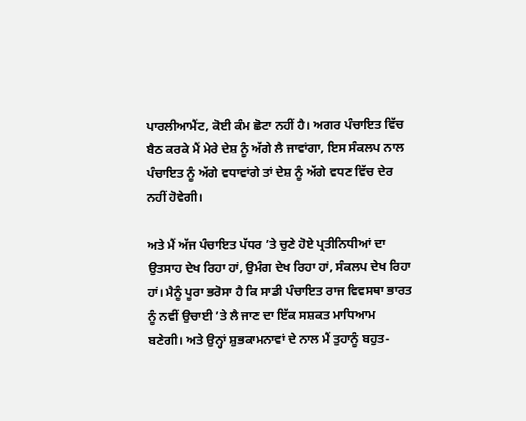ਪਾਰਲੀਆਮੈਂਟ, ਕੋਈ ਕੰਮ ਛੋਟਾ ਨਹੀਂ ਹੈ। ਅਗਰ ਪੰਚਾਇਤ ਵਿੱਚ ਬੈਠ ਕਰਕੇ ਮੈਂ ਮੇਰੇ ਦੇਸ਼ ਨੂੰ ਅੱਗੇ ਲੈ ਜਾਵਾਂਗਾ, ਇਸ ਸੰਕਲਪ ਨਾਲ ਪੰਚਾਇਤ ਨੂੰ ਅੱਗੇ ਵਧਾਵਾਂਗੇ ਤਾਂ ਦੇਸ਼ ਨੂੰ ਅੱਗੇ ਵਧਣ ਵਿੱਚ ਦੇਰ ਨਹੀਂ ਹੋਵੇਗੀ।

ਅਤੇ ਮੈਂ ਅੱਜ ਪੰਚਾਇਤ ਪੱਧਰ ’ਤੇ ਚੁਣੇ ਹੋਏ ਪ੍ਰਤੀਨਿਧੀਆਂ ਦਾ ਉਤਸਾਹ ਦੇਖ ਰਿਹਾ ਹਾਂ, ਉਮੰਗ ਦੇਖ ਰਿਹਾ ਹਾਂ, ਸੰਕਲਪ ਦੇਖ ਰਿਹਾ ਹਾਂ। ਮੈਨੂੰ ਪੂਰਾ ਭਰੋਸਾ ਹੈ ਕਿ ਸਾਡੀ ਪੰਚਾਇਤ ਰਾਜ ਵਿਵਸਥਾ ਭਾਰਤ ਨੂੰ ਨਵੀਂ ਉਚਾਈ ’ਤੇ ਲੈ ਜਾਣ ਦਾ ਇੱਕ ਸਸ਼ਕਤ ਮਾਧਿਆਮ ਬਣੇਗੀ। ਅਤੇ ਉਨ੍ਹਾਂ ਸ਼ੁਭਕਾਮਨਾਵਾਂ ਦੇ ਨਾਲ ਮੈਂ ਤੁਹਾਨੂੰ ਬਹੁਤ-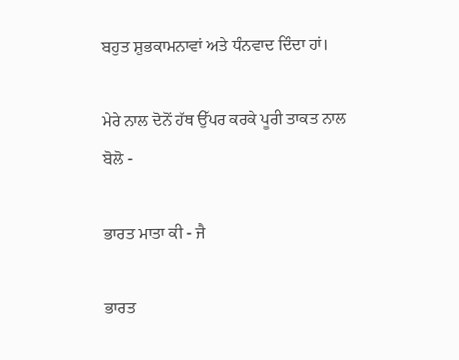ਬਹੁਤ ਸ਼ੁਭਕਾਮਨਾਵਾਂ ਅਤੇ ਧੰਨਵਾਦ ਦਿੰਦਾ ਹਾਂ।

ਮੇਰੇ ਨਾਲ ਦੋਨੋਂ ਹੱਥ ਉੱਪਰ ਕਰਕੇ ਪੂਰੀ ਤਾਕਤ ਨਾਲ ਬੋਲੋ -

ਭਾਰਤ ਮਾਤਾ ਕੀ - ਜੈ

ਭਾਰਤ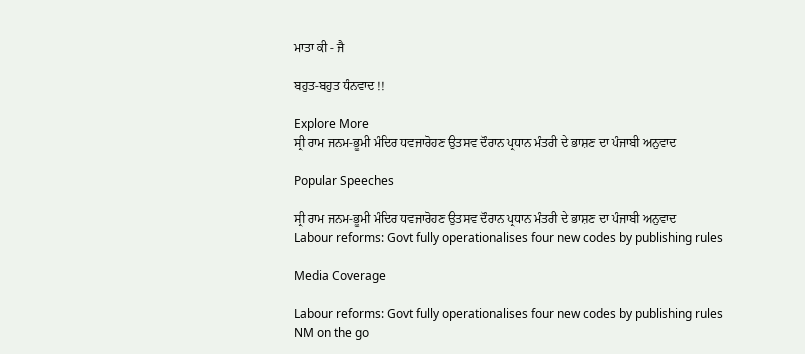ਮਾਤਾ ਕੀ - ਜੈ

ਬਹੁਤ-ਬਹੁਤ ਧੰਨਵਾਦ !!

Explore More
ਸ੍ਰੀ ਰਾਮ ਜਨਮ-ਭੂਮੀ ਮੰਦਿਰ ਧਵਜਾਰੋਹਣ ਉਤਸਵ ਦੌਰਾਨ ਪ੍ਰਧਾਨ ਮੰਤਰੀ ਦੇ ਭਾਸ਼ਣ ਦਾ ਪੰਜਾਬੀ ਅਨੁਵਾਦ

Popular Speeches

ਸ੍ਰੀ ਰਾਮ ਜਨਮ-ਭੂਮੀ ਮੰਦਿਰ ਧਵਜਾਰੋਹਣ ਉਤਸਵ ਦੌਰਾਨ ਪ੍ਰਧਾਨ ਮੰਤਰੀ ਦੇ ਭਾਸ਼ਣ ਦਾ ਪੰਜਾਬੀ ਅਨੁਵਾਦ
Labour reforms: Govt fully operationalises four new codes by publishing rules

Media Coverage

Labour reforms: Govt fully operationalises four new codes by publishing rules
NM on the go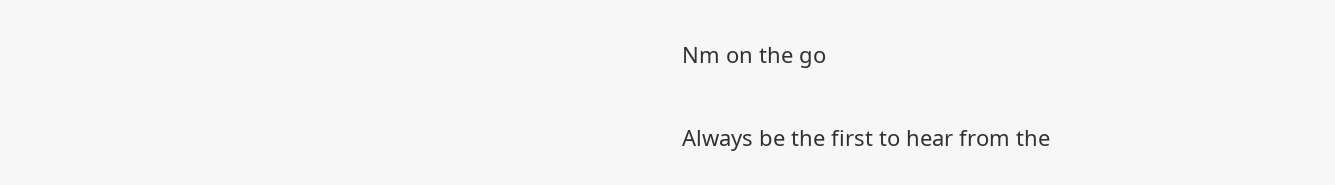Nm on the go

Always be the first to hear from the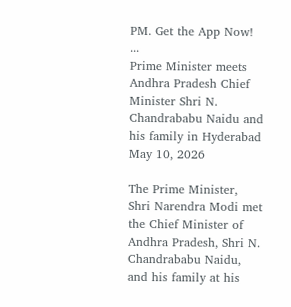PM. Get the App Now!
...
Prime Minister meets Andhra Pradesh Chief Minister Shri N. Chandrababu Naidu and his family in Hyderabad
May 10, 2026

The Prime Minister, Shri Narendra Modi met the Chief Minister of Andhra Pradesh, Shri N. Chandrababu Naidu, and his family at his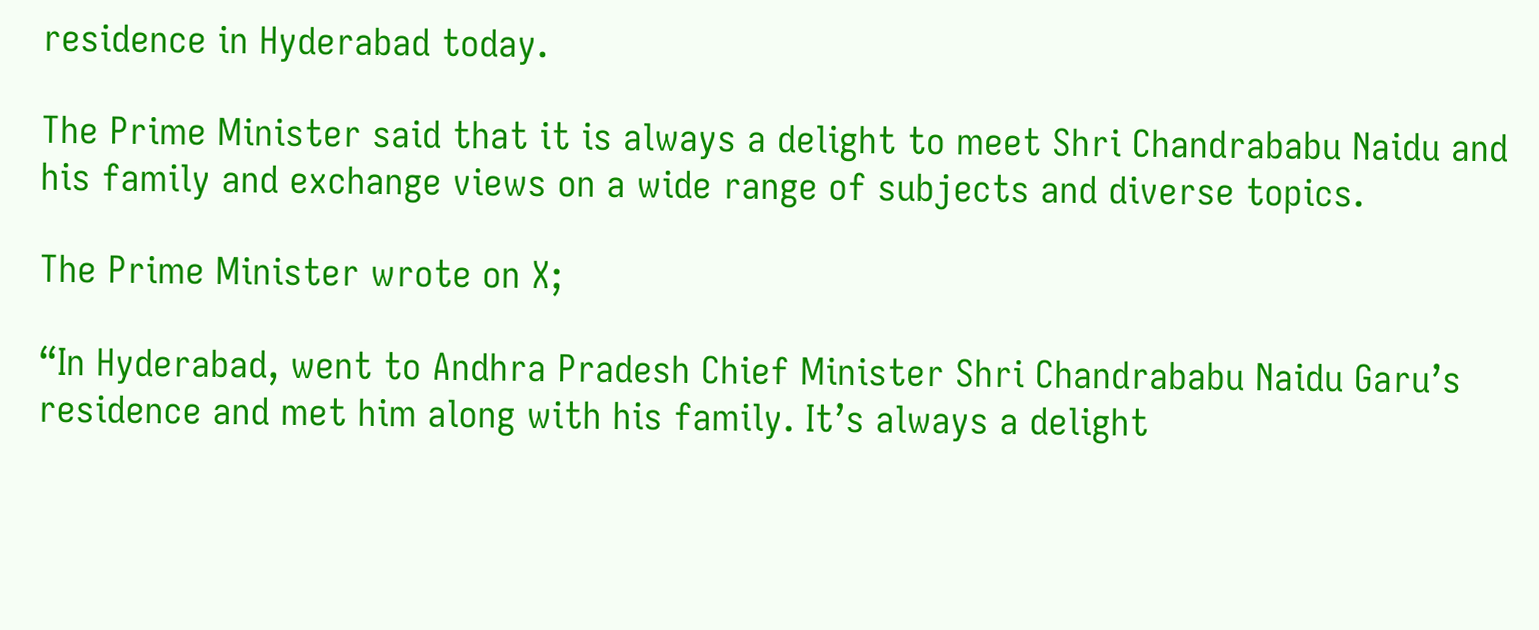residence in Hyderabad today.

The Prime Minister said that it is always a delight to meet Shri Chandrababu Naidu and his family and exchange views on a wide range of subjects and diverse topics.

The Prime Minister wrote on X;

“In Hyderabad, went to Andhra Pradesh Chief Minister Shri Chandrababu Naidu Garu’s residence and met him along with his family. It’s always a delight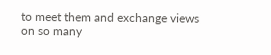to meet them and exchange views on so many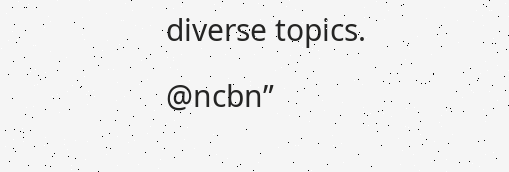diverse topics.

@ncbn”